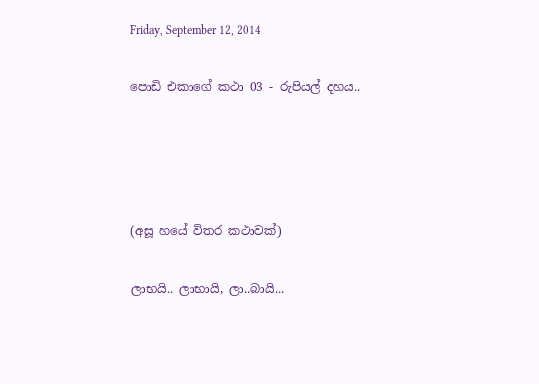Friday, September 12, 2014

පොඩි එකාගේ කථා 03 - රුපියල් දහය..




(අසූ හයේ විතර කථාවක්)

ලාභයි.. ලාභායි, ලා..බායි...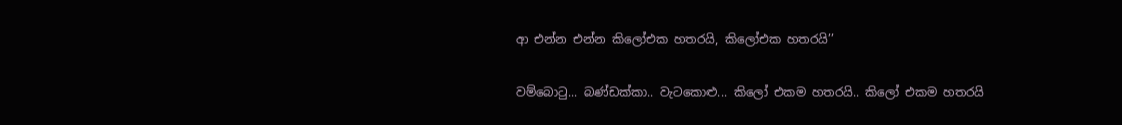ආ එන්න එන්න කිලෝඑක හතරයි, කිලෝඑක හතරයි’’

වම්බොටු... බණ්ඩක්කා.. වැටකොළු... කිලෝ එකම හතරයි.. කිලෝ එකම හතරයි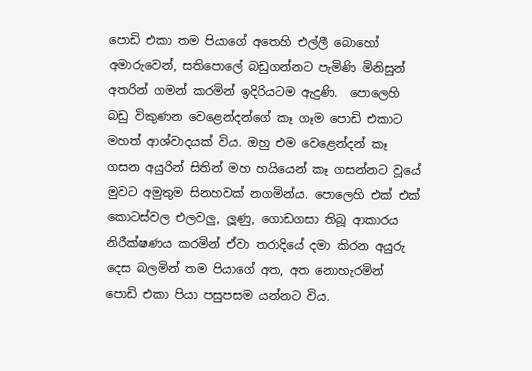පොඩි එකා තම පියාගේ අතෙහි එල්ලී බොහෝ අමාරුවෙන්, සතිපොලේ බඩුගන්නට පැමිණි මිනිසුන් අතරින් ගමන් කරමින් ඉදිරියටම ඇදුණි.  පොලෙහි බඩු විකුණන වෙළෙන්දන්ගේ කෑ ගෑම පොඩි එකාට මහත් ආශ්වාදයක් විය. ඔහු එම වෙළෙන්දන් කෑ ගසන අයුරින් සිතින් මහ හයියෙන් කෑ ගසන්නට වූයේ මුවට අමුතුම සිනහවක් නගමින්ය. පොලෙහි එක් එක් කොටස්වල එලවලු, ලූණු, ගොඩගසා තිබූ ආකාරය නිරීක්ෂණය කරමින් ඒවා තරාදියේ දමා කිරන අයුරු දෙස බලමින් තම පියාගේ අත, අත නොහැරමින් පොඩි එකා පියා පසුපසම යන්නට විය.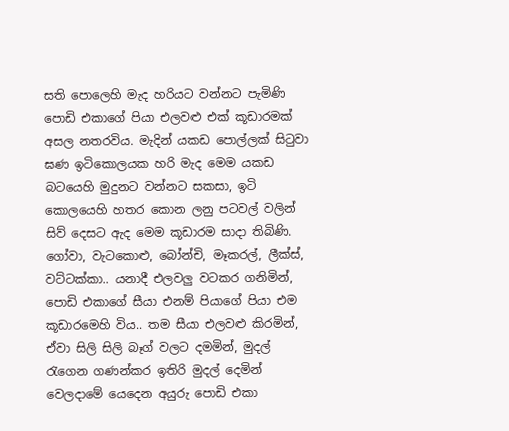සති පොලෙහි මැද හරියට වන්නට පැමිණි පොඩි එකාගේ පියා එලවළු එක් කූඩාරමක් අසල නතරවිය. මැදින් යකඩ පොල්ලක් සිටුවා ඝණ ඉටිකොලයක හරි මැද මෙම යකඩ බටයෙහි මුදුනට වන්නට සකසා, ඉටි කොලයෙහි හතර කොන ලනු පටවල් වලින් සිව් දෙසට ඇද මෙම කූඩාරම සාදා තිබිණි. ගෝවා, වැටකොළු, බෝන්චි, මෑකරල්, ලීක්ස්, වට්ටක්කා.. යනාදී එලවලු වටකර ගනිමින්, පොඩි එකාගේ සීයා එනම් පියාගේ පියා එම කූඩාරමෙහි විය.. තම සීයා එලවළු කිරමින්, ඒවා සිලි සිලි බෑග් වලට දමමින්, මුදල් රැගෙන ගණන්කර ඉතිරි මුදල් දෙමින් වෙලදාමේ යෙදෙන අයුරු පොඩි එකා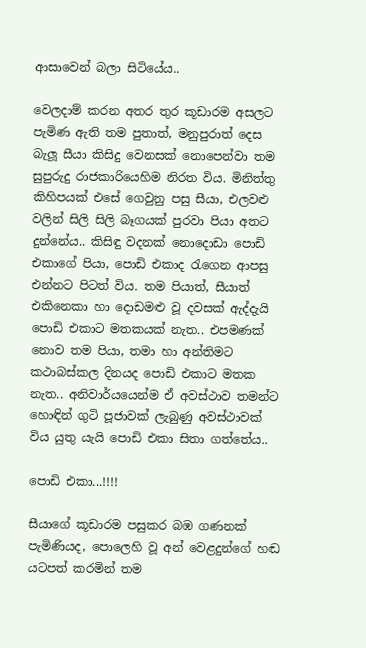ආසාවෙන් බලා සිටියේය..

වෙලදාම් කරන අතර තුර කූඩාරම අසලට පැමිණ ඇති තම පුතාත්, මනුපුරාත් දෙස බැලූ සීයා කිසිදු වෙනසක් නොපෙන්වා තම සුපුරුදු රාජකාරියෙහිම නිරත විය. මිනිත්තු කිහිපයක් එසේ ගෙවුනු පසු සීයා, එලවළු වලින් සිලි සිලි බෑගයක් පුරවා පියා අතට දුන්නේය.. කිසිඳු වදනක් නොදොඩා පොඩි එකාගේ පියා, පොඩි එකාද රැගෙන ආපසු එන්නට පිටත් විය. තම පියාත්, සීයාත් එකිනෙකා හා දොඩමළු වූ දවසක් ඇද්දැයි පොඩි එකාට මතකයක් නැත.. එපමණක් නොව තම පියා, තමා හා අන්තිමට කථාබස්කල දිනයද පොඩි එකාට මතක නැත.. අනිවාර්යයෙන්ම ඒ අවස්ථාව තමන්ට හොඳින් ගුටි පූජාවක් ලැබුණු අවස්ථාවක් විය යුතු යැයි පොඩි එකා සිතා ගත්තේය..

පොඩි එකා...!!!!

සීයාගේ කූඩාරම පසුකර බඹ ගණනක් පැමිණියද, පොලෙහි වූ අන් වෙළදුන්ගේ හඬ යටපත් කරමින් තම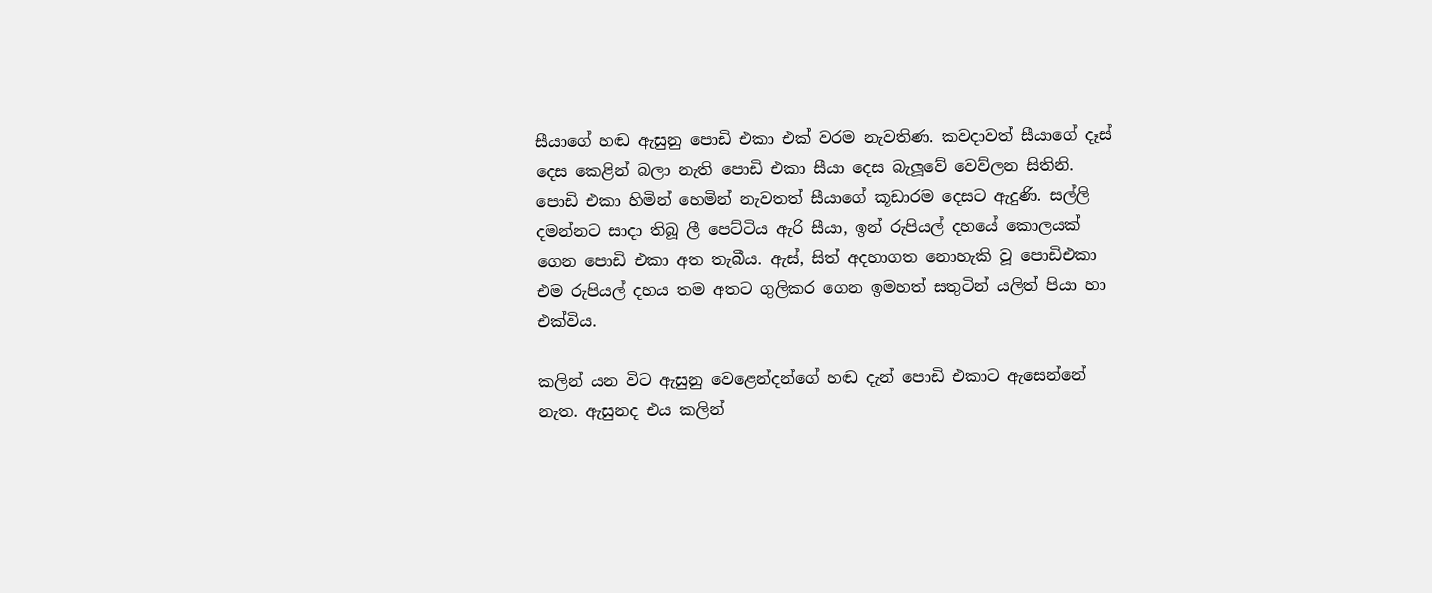සීයාගේ හඬ ඇසුනු පොඩි එකා එක් වරම නැවතිණ. කවදාවත් සීයාගේ දෑස් දෙස කෙළින් බලා නැති පොඩි එකා සීයා දෙස බැලූවේ වෙව්ලන සිතිනි. පොඩි එකා හිමින් හෙමින් නැවතත් සීයාගේ කූඩාරම දෙසට ඇදුණි. සල්ලි දමන්නට සාදා තිබූ ලී පෙට්ටිය ඇරි සීයා, ඉන් රුපියල් දහයේ කොලයක් ගෙන පොඩි එකා අත තැබීය. ඇස්, සිත් අදහාගත නොහැකි වූ පොඩිඑකා එම රුපියල් දහය තම අතට ගුලිකර ගෙන ඉමහත් සතුටින් යලිත් පියා හා එක්විය.

කලින් යන විට ඇසුනු වෙළෙන්දන්ගේ හඬ දැන් පොඩි එකාට ඇසෙන්නේ නැත. ඇසුනද එය කලින්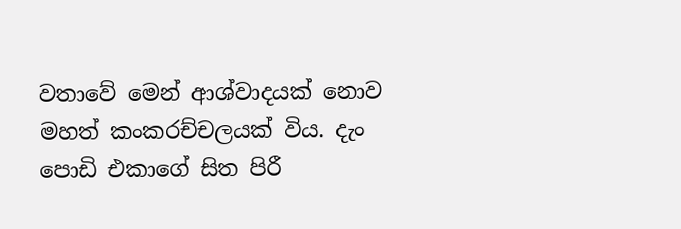වතාවේ මෙන් ආශ්වාදයක් නොව මහත් කංකරච්චලයක් විය. දැං පොඩි එකාගේ සිත පිරී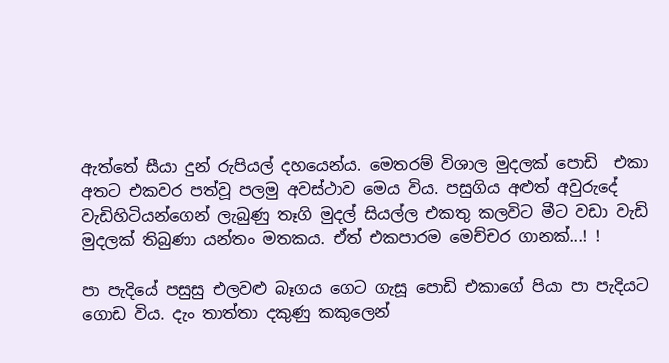ඇත්තේ සීයා දුන් රුපියල් දහයෙන්ය. මෙතරම් විශාල මුදලක් පොඩි  එකා අතට එකවර පත්වූ පලමු අවස්ථාව මෙය විය. පසුගිය අළුත් අවුරුදේ වැඩිහිටියන්ගෙන් ලැබුණු තෑගි මුදල් සියල්ල එකතු කලවිට මීට වඩා වැඩි මුදලක් තිබුණා යන්තං මතකය. ඒත් එකපාරම මෙච්චර ගානක්...! !

පා පැදියේ පසුසු එලවළු බෑගය ගෙට ගැසූ පොඩි එකාගේ පියා පා පැදියට ගොඩ විය. දැං තාත්තා දකුණු කකුලෙන්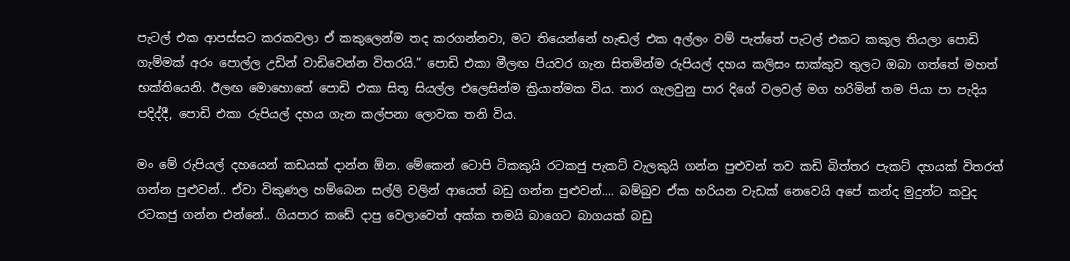පැටල් එක ආපස්සට කරකවලා ඒ කකුලෙන්ම තද කරගන්නවා, මට තියෙන්නේ හැඬල් එක අල්ලං වම් පැත්තේ පැටල් එකට කකුල තියලා පොඩි ගැම්මක් අරං පොල්ල උඩින් වාඩිවෙන්න විතරයි.” පොඩි එකා මීලඟ පියවර ගැන සිතමින්ම රුපියල් දහය කලිසං සාක්කුව තුලට ඔබා ගත්තේ මහත් භක්තියෙනි. ඊලඟ මොහොතේ පොඩි එකා සිතූ සියල්ල එලෙසින්ම ක්‍රියාත්මක විය. තාර ගැලවුනු පාර දිගේ වලවල් මග හරිමින් තම පියා පා පැදිය පදිද්දී, පොඩි එකා රුපියල් දහය ගැන කල්පනා ලොවක තනි විය.

මං මේ රුපියල් දහයෙන් කඩයක් දාන්න ඕන. මේකෙන් ටොපි ටිකකුයි රටකජු පැකට් වැලකුයි ගන්න පුළුවන් තව කඩි බිත්තර පැකට් දහයක් විතරත් ගන්න පුළුවන්.. ඒවා විකුණල හම්බෙන සල්ලි වලින් ආයෙත් බඩු ගන්න පුළුවන්.... බම්බුව ඒක හරියන වැඩක් නෙවෙයි අපේ කන්ද මුදුන්ට කවුද රටකජු ගන්න එන්නේ.. ගියපාර කඩේ දාපු වෙලාවෙත් අක්ක තමයි බාගෙට බාගයක් බඩු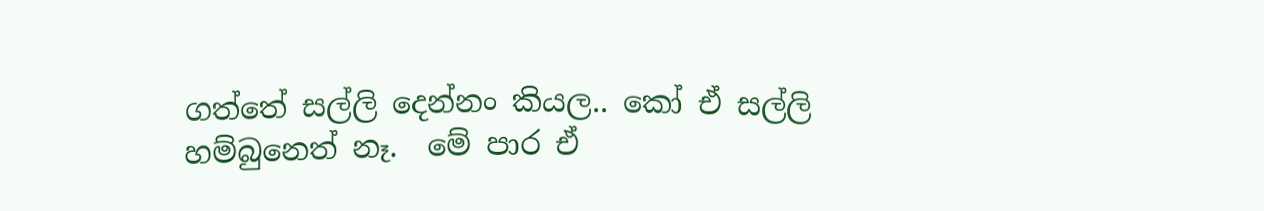ගත්තේ සල්ලි දෙන්නං කියල.. කෝ ඒ සල්ලි හම්බුනෙත් නෑ.  මේ පාර ඒ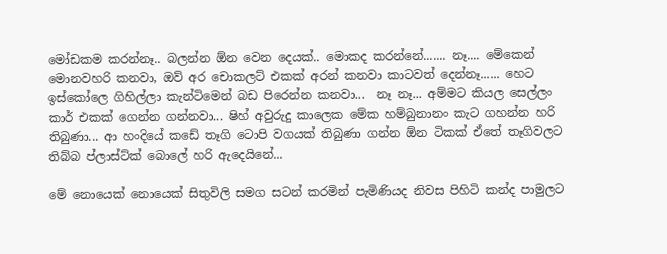මෝඩකම කරන්නෑ.. බලන්න ඕන වෙන දෙයක්.. මොකද කරන්නේ....... නෑ.... මේකෙන් මොනවහරි කනවා, ඔව් අර චොකලට් එකක් අරන් කනවා කාටවත් දෙන්නෑ...... හෙට ඉස්කෝලෙ ගිහිල්ලා කැන්ටිමෙන් බඩ පිරෙන්න කනවා...  නෑ නෑ... අම්මට කියල සෙල්ලං කාර් එකක් ගෙන්න ගන්නවා... ෂිහ් අවුරුදු කාලෙක මේක හම්බුනානං කැට ගහන්න හරි තිබුණා... ආ හංදියේ කඩේ තෑගි ටොපි වගයක් තිබුණා ගන්න ඕන ටිකක් ඒතේ තෑගිවලට තිබ්බ ප්ලාස්ට්ක් බොලේ හරි ඇදෙයිනේ...

මේ නොයෙක් නොයෙක් සිතුවිලි සමග සටන් කරමින් පැමිණියද නිවස පිහිටි කන්ද පාමුලට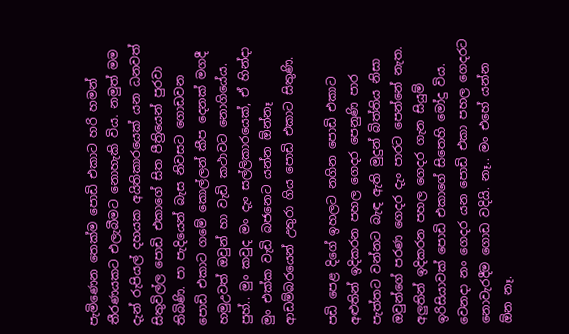පැමිණෙන තෙක්ම පොඩි එකාට හරි හමන් තීරණයකට එලැබීමට නොහැකි විය. නමුත් මම දැන් රුපියල් දහයක අයිතිකාරයෙක් යන ධනවත් සිතුවිල්ල පොඩි එකාගේ සිත පීත්‍රියෙන් පුරවා තිබිණි. පා පැදියෙන් බැස නිවසට ගොඩවන පොඩි එකාට ගමේ කොල්ලන් කීප දෙනක් මගදී හමුඋවත් ඔවුන් හා වැඩි කථාවට නොගියේය. පුහ්.. මුං කවුද මං දැං සල්ලිකාරයෙක්, ඒ හින්දා මුං එක්ක වැඩි බජනෙට යන්න ඕන්නෑ ආඩම්බරයෙන් උතුරා ගිය පොඩි එකාට සිතුණි.

පඩි පෙළ දිගේ ඉහලට නගින පොඩි එකාට අළුතින් ඉදිකරන පහල ගෙදර පෙනුණි පාර පැත්තට වන්නට බැඳ ඇති මුදුන් බිත්තිය නිසා ඔවුන්ගේ පරණ ගෙදර දැං පාරට පෙන්නේ නැත. අලුතින් ඉදිකරන පහල ගෙදර ගැන සියුම් ඉරිසියාවක් පොඩි එකාගේ සිතෙහි මෝදු විය. වෙනදා නං ගෙදර යන පොඩි එකා පහල ගෙදරට නොවැරදීම ගොඩ වදියි. නෑ.. මං එහේ යන්න ඕන නෑ.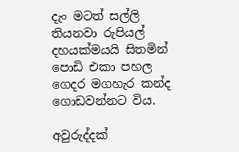දැං මටත් සල්ලි තියනවා රුපියල් දහයක්මයයි සිතමින් පොඩි එකා පහල ගෙදර මගහැර කන්ද ගොඩවන්නට විය.

අවුරුද්දක්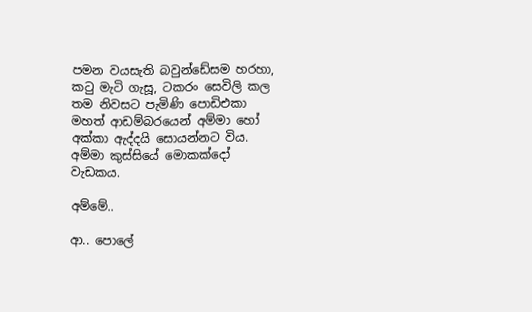පමන වයසැති බවුන්ඩේසම හරහා, කටු මැටි ගැසූ, ටකරං සෙවිලි කල තම නිවසට පැමිණි පොඩිඑකා මහත් ආඩම්බරයෙන් අම්මා හෝ අක්කා ඇද්දයි සොයන්නට විය. අම්මා කුස්සියේ මොකක්දෝ වැඩකය.

අම්මේ..

ආ.. පොලේ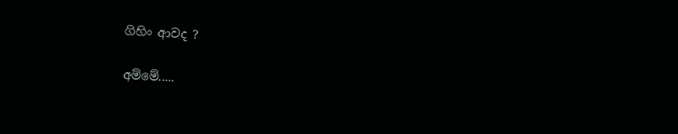ගිහිං ආවද ?

අම්මේ.....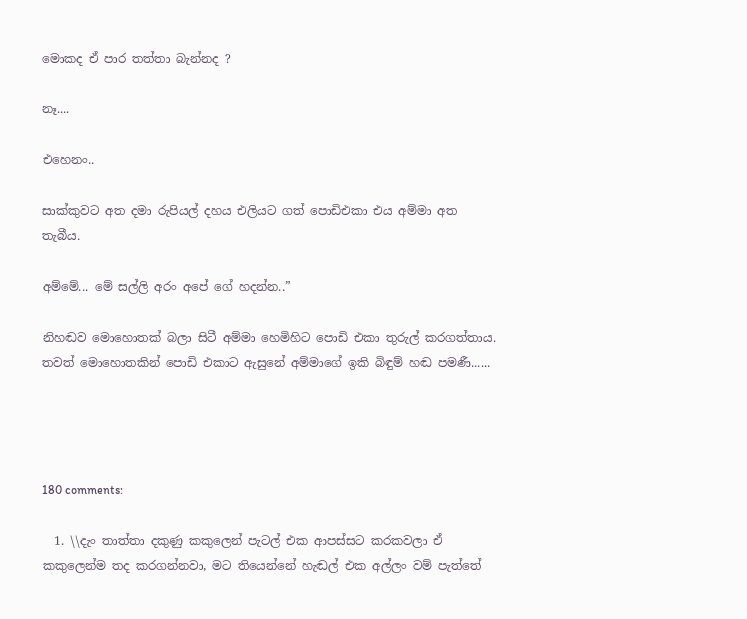මොකද ඒ පාර තත්තා බැන්නද ?

නෑ....

එහෙනං..

සාක්කුවට අත දමා රුපියල් දහය එලියට ගත් පොඩිඑකා එය අම්මා අත තැබීය.

අම්මේ... මේ සල්ලි අරං අපේ ගේ හදන්න..”

නිහඬව මොහොතක් බලා සිටී අම්මා හෙමිහිට පොඩි එකා තුරුල් කරගත්තාය. තවත් මොහොතකින් පොඩි එකාට ඇසුනේ අම්මාගේ ඉකි බිඳුම් හඬ පමණී......




180 comments:

  1. \\දැං තාත්තා දකුණු කකුලෙන් පැටල් එක ආපස්සට කරකවලා ඒ කකුලෙන්ම තද කරගන්නවා, මට තියෙන්නේ හැඬල් එක අල්ලං වම් පැත්තේ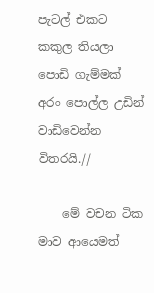පැටල් එකට කකුල තියලා පොඩි ගැම්මක් අරං පොල්ල උඩින් වාඩිවෙන්න විතරයි.//

    මේ වචන ටික මාව ආයෙමත්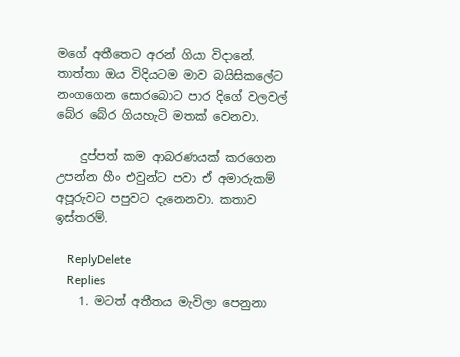මගේ අතීතෙට අරන් ගියා විදානේ. තාත්තා ඔය විදියටම මාව බයිසිකලේට නංගගෙන සොරබොට පාර දිගේ වලවල් බේර බේර ගියහැටි මතක් වෙනවා.

    දුප්පත් කම ආබරණයක් කරගෙන උපන්න හීං එවුන්ට පවා ඒ අමාරුකම් අපූරුවට පපුවට දැනෙනවා. කතාව ඉස්තරම්.

    ReplyDelete
    Replies
    1. මටත් අතීතය මැවිලා පෙනුනා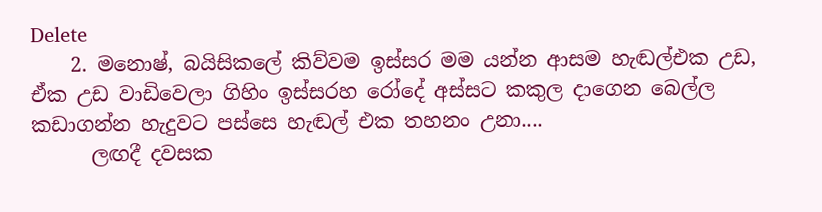Delete
    2. මනොෂ්, බයිසිකලේ කිව්වම ඉස්සර මම යන්න ආසම හැඬල්එක උඩ, ඒක උඩ වාඩිවෙලා ගිහිං ඉස්සරහ රෝදේ අස්සට කකුල දාගෙන බෙල්ල කඩාගන්න හැදුවට පස්සෙ හැඬල් එක තහනං උනා....
      ලඟදී දවසක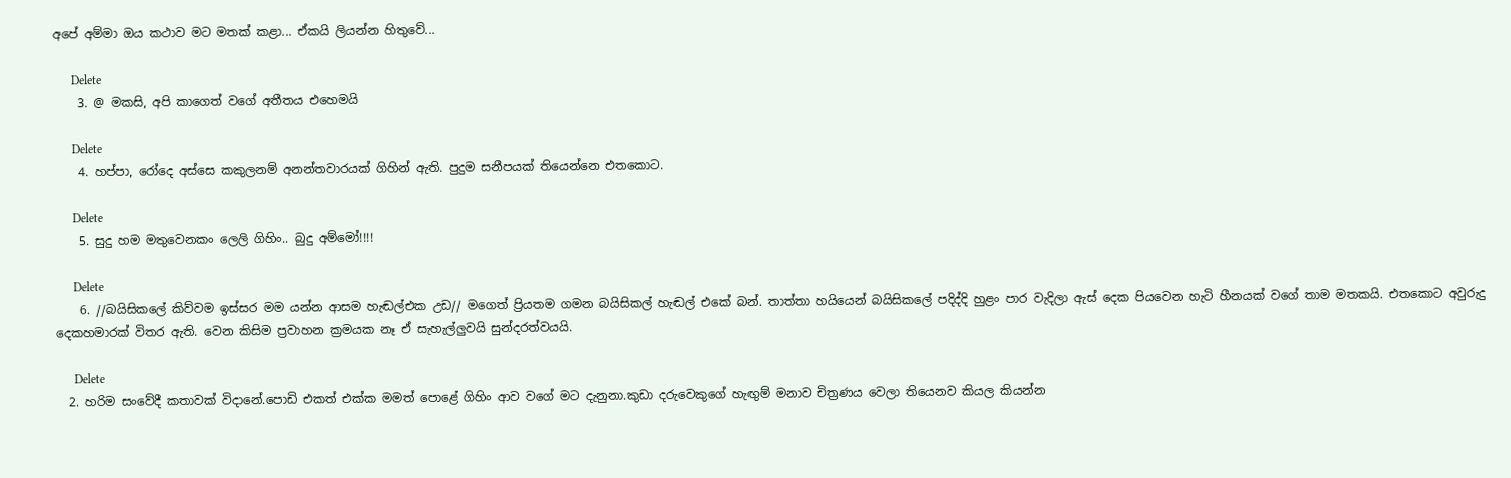අපේ අම්මා ඔය කථාව මට මතක් කළා... ඒකයි ලියන්න හිතුවේ...

      Delete
    3. @ මකසි, අපි කාගෙත් වගේ අතීතය එහෙමයි

      Delete
    4. හප්පා, රෝදෙ අස්සෙ කකුලනම් අනන්තවාරයක් ගිහින් ඇති. පුදුම සනීපයක් තියෙන්නෙ එතකොට.

      Delete
    5. සුදු හම මතුවෙනකං ලෙලි ගිහිං.. බුදු අම්මෝ!!!!

      Delete
    6. //බයිසිකලේ කිව්වම ඉස්සර මම යන්න ආසම හැඬල්එක උඩ// මගෙත් ප්‍රියතම ගමන බයිසිකල් හැඬල් එකේ බන්. තාත්තා හයියෙන් බයිසිකලේ පදිද්දි හුළං පාර වැදිලා ඇස් දෙක පියවෙන හැටි හීනයක් වගේ තාම මතකයි. එතකොට අවුරුදු දෙකහමාරක් විතර ඇති. වෙන කිසිම ප්‍රවාහන ක්‍රමයක නෑ ඒ සැහැල්ලුවයි සුන්දරත්වයයි.

      Delete
  2. හරිම සංවේදී කතාවක් විදානේ.පොඩි එකත් එක්ක මමත් පොළේ ගිහිං ආව වගේ මට දැනුනා.කුඩා දරුවෙකුගේ හැඟුම් මනාව චිත්‍රණය වෙලා තියෙනව කියල කියන්න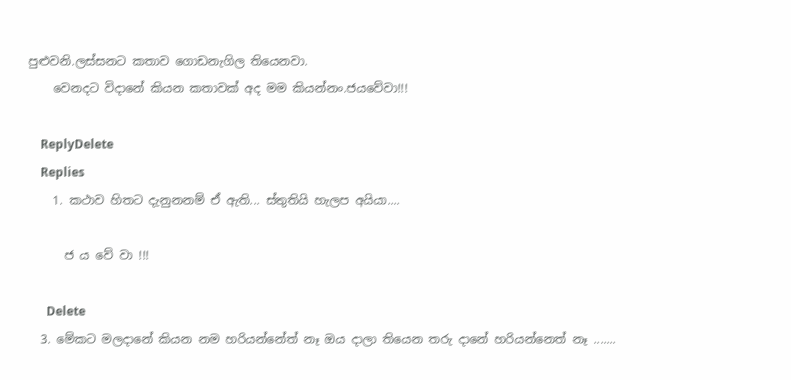පුළුවනි.ලස්සනට කතාව ගොඩනැගිල තියෙනවා.
    වෙනදට විදානේ කියන කතාවක් අද මම කියන්නං.ජයවේවා!!!

    ReplyDelete
    Replies
    1. කථාව හිතට දැනුනනම් ඒ ඇති... ස්තුතියි හැලප අයියා....

      ජ ය වේ වා !!!

      Delete
  3. මේකට මලදානේ කියන නම හරියන්නේත් නෑ ඔය දාලා තියෙන තරු දානේ හරියන්නෙත් නෑ .......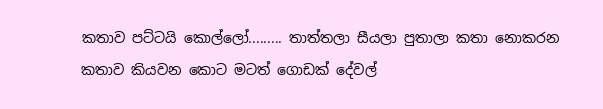කතාව පට්ටයි කොල්ලෝ......... තාත්තලා සීයලා පුතාලා කතා නොකරන කතාව කියවන කොට මටත් ගොඩක් දේවල්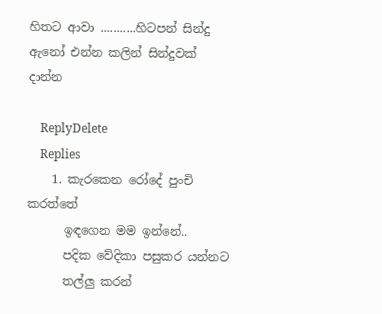හිතට ආවා ...........හිටපන් සින්දු ඇනෝ එන්න කලින් සින්දුවක් දාන්න

    ReplyDelete
    Replies
    1. කැරකෙන රෝදේ පුංචි කරත්තේ
      ඉඳගෙන මම ඉන්නේ..
      පදික වේදිකා පසුකර යන්නට
      තල්ලු කරන්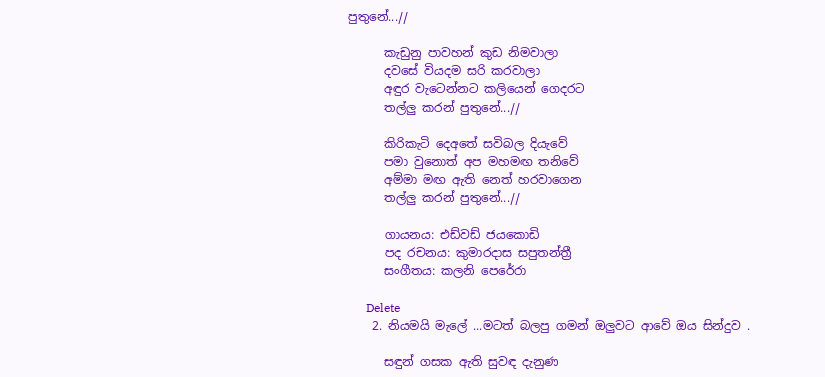පුතුනේ...//

      කැඩුනු පාවහන් කුඩ නිමවාලා
      දවසේ වියදම සරි කරවාලා
      අඳුර වැටෙන්නට කලියෙන් ගෙදරට
      තල්ලු කරන් පුතුනේ...//

      කිරිකැටි දෙ‍අතේ සවිබල දියැවේ
      පමා වුනොත් අප මහමඟ තනිවේ
      අම්මා මඟ ඇති නෙත් හරවාගෙන
      තල්ලු කරන් පුතුනේ...//

      ගායනය: එඩ්වඩ් ජයකොඩි
      පද රචනය: කුමාරදාස සපුතන්ත්‍රී
      සංගීතය: කලනි පෙරේරා

      Delete
    2. නියමයි මැලේ ...මටත් බලපු ගමන් ඔලුවට ආවේ ඔය සින්දුව .

      සඳුන් ගසක ඇති සුවඳ දැනුණ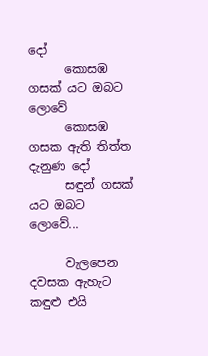දෝ
      කොසඹ ගසක් යට ඔබට ලොවේ
      කොසඹ ගසක ඇති තිත්ත දැනුණ දෝ
      සඳුන් ගසක් යට ඔබට ලොවේ...

      වැලපෙන දවසක ඇහැට කඳුළු එයි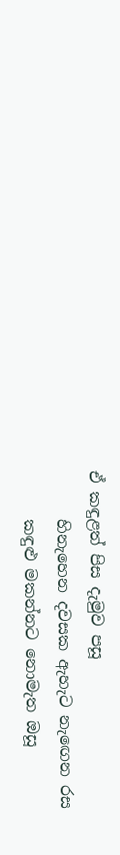ඒ කඳුළත් පිස දැමුව පසූ
      හිනැහෙන දවසක ඇහැට නැඟෙන රස
      කඳුළු මකන්නට නොමැත ඔසූ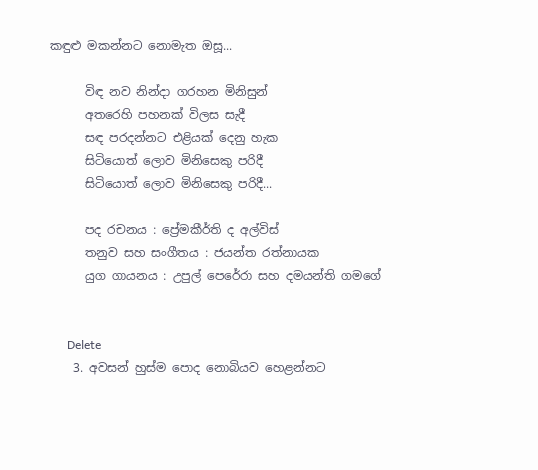කඳුළු මකන්නට නොමැත ඔසූ...

      විඳ නව නින්දා ගරහන මිනිසුන්
      අතරෙහි පහනක් විලස සැදී
      සඳ පරදන්නට එළියක් දෙනු හැක
      සිටියොත් ලොව මිනිසෙකු පරිදී
      සිටියොත් ලොව මිනිසෙකු පරිදී...

      පද රචනය : ප්‍රේමකීර්ති ද අල්විස්
      තනුව සහ සංගීතය : ජයන්ත රත්නායක
      යුග ගායනය : උපුල් පෙරේරා සහ දමයන්ති ගමගේ


      Delete
    3. අවසන් හුස්ම පොද නොබියව හෙළන්නට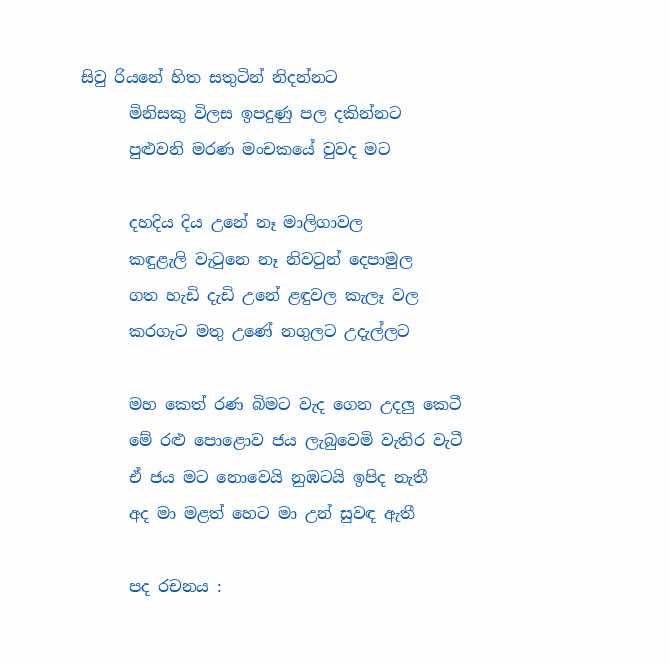සිවු රියනේ හිත සතුටින් නිදන්නට
      මිනිසකු විලස ඉපදුණු පල දකින්නට
      පුළුවනි මරණ මංචකයේ වුවද මට

      දහදිය දිය උනේ නෑ මාලිගාවල
      කඳුළැලි වැටුනෙ නෑ නිවටුන් දෙපාමුල
      ගත හැඩි දැඩි උනේ ළඳුවල කැලෑ වල
      කරගැට මතු උණේ නගුලට උදැල්ලට

      මහ කෙත් රණ බිමට වැද ගෙන උදලු කෙටී
      මේ රළු පොළොව ජය ලැබුවෙමි වැතිර වැටී
      ඒ ජය මට නොවෙයි නුඹටයි ඉපිද නැතී
      අද මා මළත් හෙට මා උන් සුවඳ ඇතී

      පද රචනය :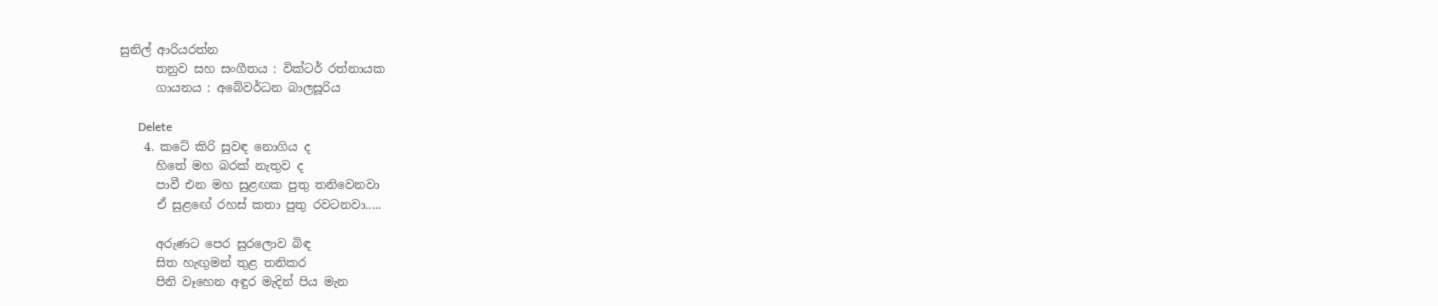සුනිල් ආරියරත්න
      තනුව සහ සංගීතය : වික්ටර් රත්නායක
      ගායනය : අබේවර්ධන බාලසූරිය

      Delete
    4. කටේ කිරි සුවඳ නොගිය ද
      හිතේ මහ බරක් නැතුව ද
      පාවී එන මහ සුළඟක පුතු තනිවෙනවා
      ඒ සුළඟේ රහස් කතා පුතු රවටනවා.....

      අරුණට පෙර සුරලොව බිඳ
      සිත හැඟුමන් තුළ තනිකර
      පිනි වෑහෙන අඳුර මැදින් පිය මැන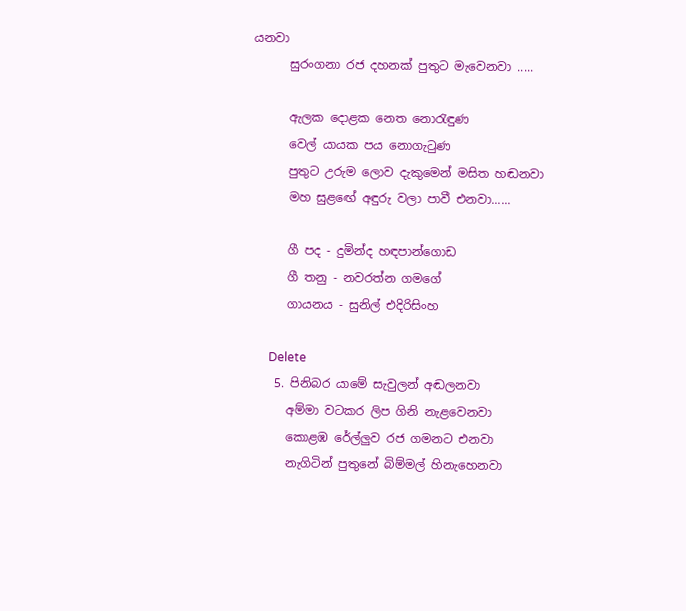යනවා
      සුරංගනා රජ දහනක් පුතුට මැවෙනවා .....

      ඇලක දොළක නෙත නොරැඳුණ
      වෙල් යායක පය නොගැටුණ
      පුතුට උරුම ලොව දැකුමෙන් මසිත හඬනවා
      මහ සුළඟේ අඳුරු වලා පාවී එනවා......

      ගී පද - දුමින්ද හඳපාන්ගොඩ
      ගී තනු - නවරත්න ගමගේ
      ගායනය - සුනිල් එදිරිසිංහ

      Delete
    5. පිනිබර යාමේ සැවුලන් අඬලනවා
      අම්මා වටකර ලිප ගිනි නැළවෙනවා
      කොළඹ රේල්ලුව රජ ගමනට එනවා
      නැගිටින් පුතුනේ බිම්මල් හිනැහෙනවා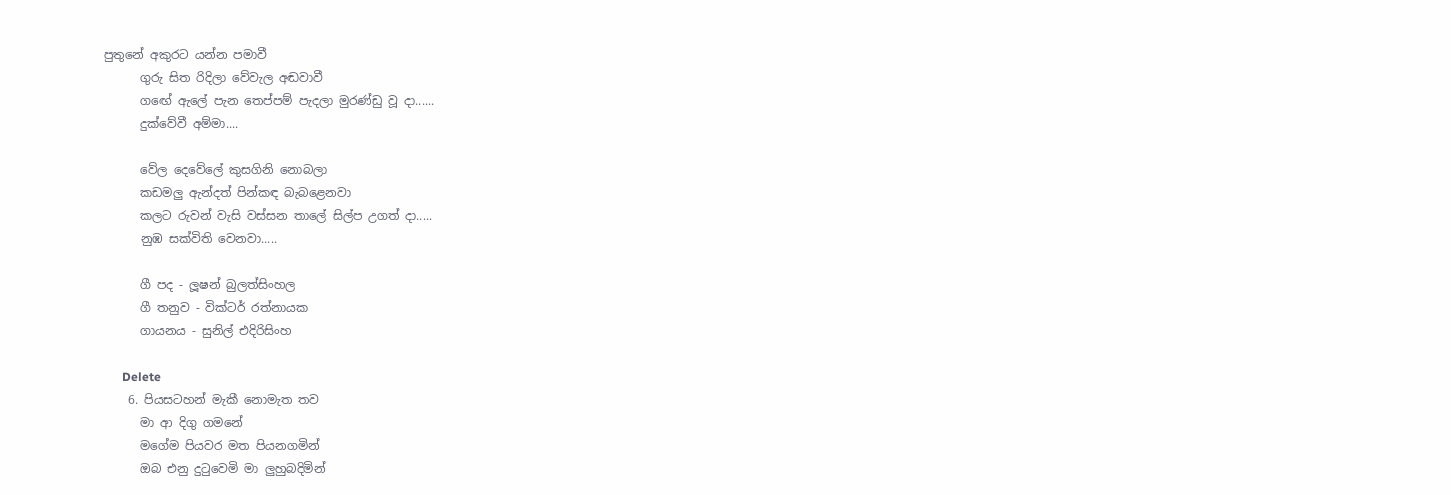පුතුනේ අකුරට යන්න පමාවී
      ගුරු සිත රිදිලා වේවැල අඬවාවී
      ගඟේ ඇලේ පැන තෙප්පම් පැදලා මුරණ්ඩු වූ දා......
      දුක්වේවී අම්මා....

      වේල දෙවේලේ කුසගිනි නොබලා
      කඩමලු ඇන්දත් පින්කඳ බැබළෙනවා
      කලට රුවන් වැසි වස්සන තාලේ සිල්ප උගත් දා.....
      නුඹ සක්විති වෙනවා.....

      ගී පද - ලූෂන් බුලත්සිංහල
      ගී තනුව - වික්ටර් රත්නායක
      ගායනය - සුනිල් එදිරිසිංහ

      Delete
    6. පියසටහන් මැකී නොමැත තව
      මා ආ දිගු ගමනේ
      මගේම පියවර මත පියනගමින්
      ඔබ එනු දුටුවෙමි මා ලුහුබදිමින්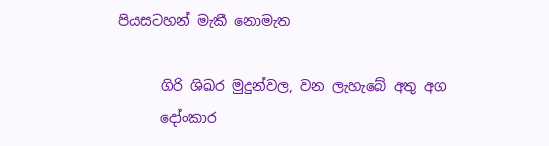පියසටහන් මැකී නොමැත

      ගිරි ශිඛර මුදුන්වල, වන ලැහැබේ අතු අග
      දෝංකාර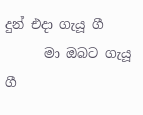දුන් එදා ගැයූ ගී
      මා ඔබට ගැයූ ගී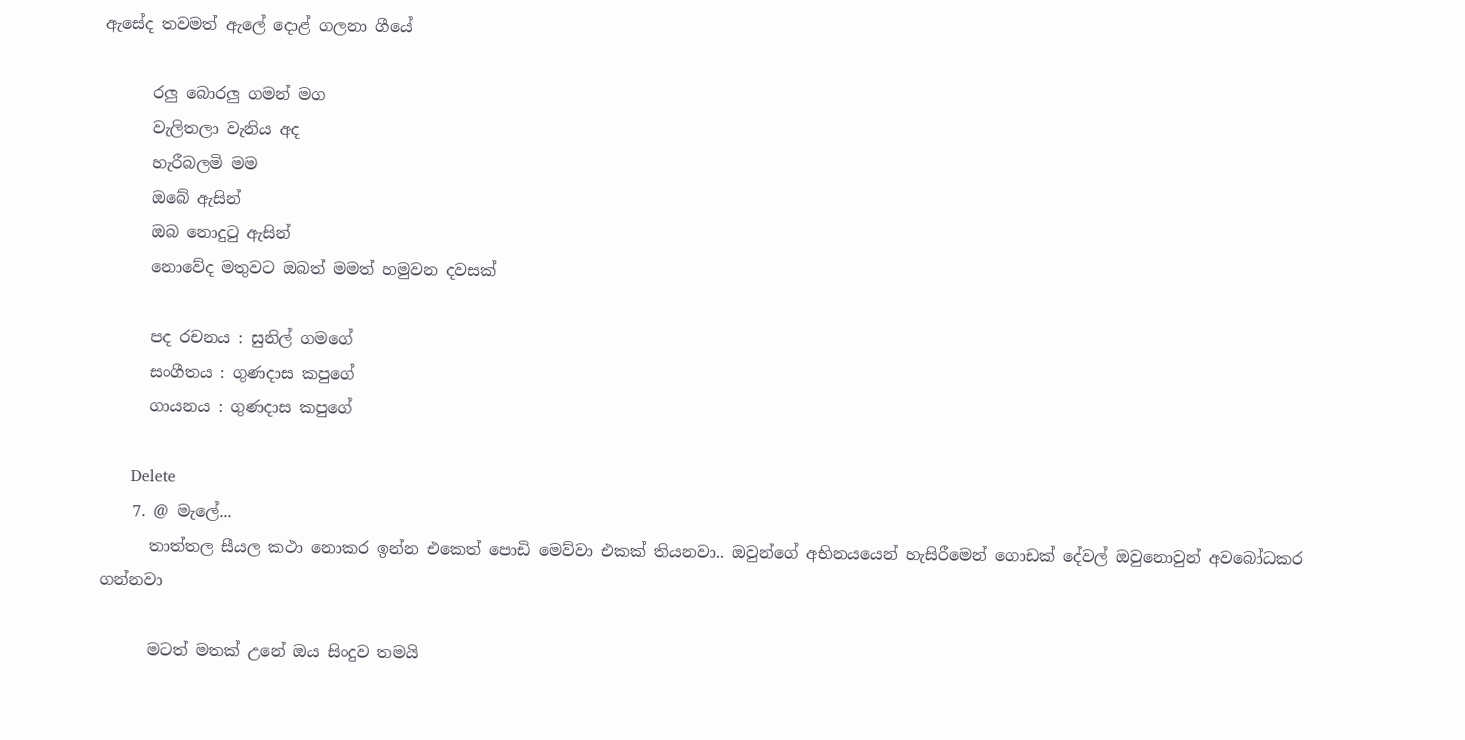ඇසේද තවමත් ඇලේ දොළ් ගලනා ගීයේ

      රලු බොරලු ගමන් මග
      වැලිතලා වැනිය අද
      හැරීබලමි මම
      ඔබේ ඇසින්
      ඔබ නොදුටු ඇසින්
      නොවේද මතුවට ඔබත් මමත් හමුවන දවසක්

      පද රචනය : සුනිල් ගමගේ
      සංගීතය : ගුණදාස කපුගේ
      ගායනය : ගුණදාස කපුගේ

      Delete
    7. @ මැලේ...
      තාත්තල සීයල කථා නොකර ඉන්න එකෙත් පොඩි මෙව්වා එකක් තියනවා.. ඔවුන්ගේ අභිනයයෙන් හැසිරීමෙන් ගොඩක් දේවල් ඔවුනොවුන් අවබෝධකර ගන්නවා

      මටත් මතක් උනේ ඔය සිංදුව තමයි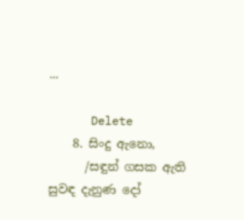...

      Delete
    8. සිංදු ඇනො,
      /සඳුන් ගසක ඇති සුවඳ දැනුණ දෝ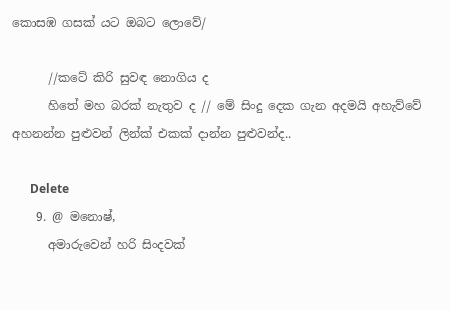කොසඹ ගසක් යට ඔබට ලොවේ/

      //කටේ කිරි සුවඳ නොගිය ද
      හිතේ මහ බරක් නැතුව ද // මේ සිංදු දෙක ගැන අදමයි අහැව්වේ අහනන්න පුළුවන් ලින්ක් එකක් දාන්න පුළුවන්ද..

      Delete
    9. @ මනොෂ්,
      අමාරුවෙන් හරි සිංදවක්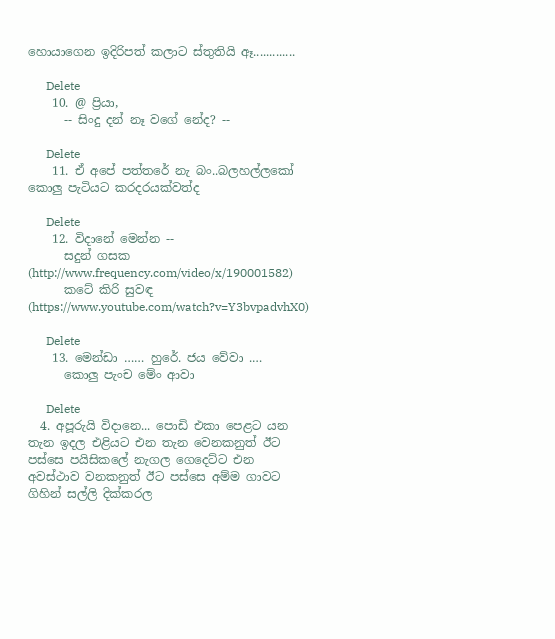හොයාගෙන ඉදිරිපත් කලාට ස්තුතියි ඈ.............

      Delete
    10. @ ප්‍රියා,
      -- සිංදු දන් නෑ වගේ නේද? --

      Delete
    11. ඒ අපේ පත්තරේ නැ බං..බලහල්ලකෝ කොලු පැටියට කරදරයක්වත්ද

      Delete
    12. විදානේ මෙන්න --
      සදුන් ගසක (http://www.frequency.com/video/x/190001582)
      කටේ කිරි සුවඳ (https://www.youtube.com/watch?v=Y3bvpadvhX0)

      Delete
    13. මෙන්ඩා …… හුරේ. ජය වේවා .…
      කොලු පැංච මේං ආවා

      Delete
  4. අපූරුයි විදානෙ... පොඩි එකා පෙළට යන තැන ඉදල එළියට එන තැන වෙනකනුත් ඊට පස්සෙ පයිසිකලේ නැගල ගෙදෙට්ට එන අවස්ථාව වනකනුත් ඊට පස්සෙ අම්ම ගාවට ගිහින් සල්ලි දික්කරල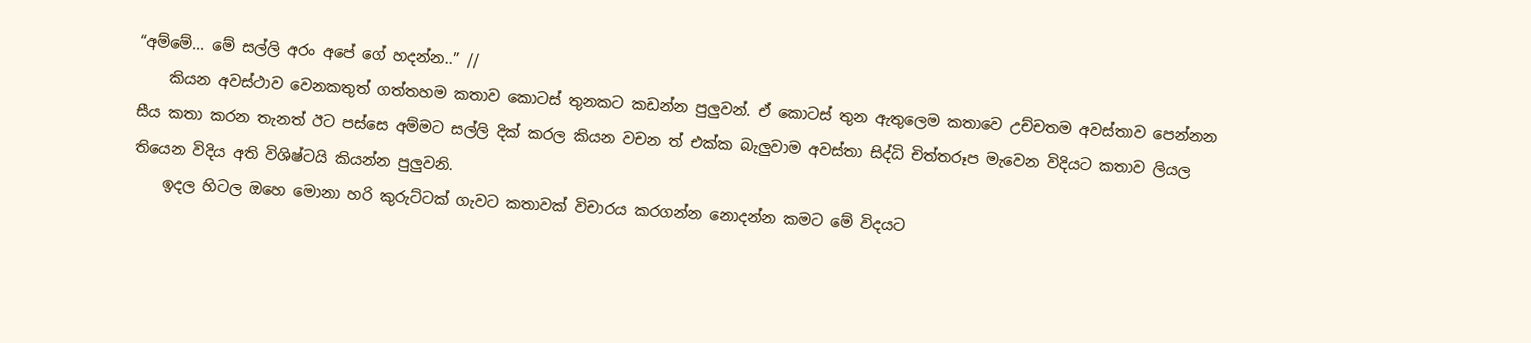“අම්මේ... මේ සල්ලි අරං අපේ ගේ හදන්න..” //
    කියන අවස්ථාව වෙනකතුත් ගත්තහම කතාව කොටස් තුනකට කඩන්න පුලුවන්. ඒ කොටස් තුන ඇතුලෙම කතාවෙ උච්චතම අවස්තාව පෙන්නන සීය කතා කරන තැනත් ඊට පස්සෙ අම්මට සල්ලි දික් කරල කියන වචන ත් එක්ක බැලුවාම අවස්තා සිද්ධි චිත්තරූප මැවෙන විදියට කතාව ලියල තියෙන විදිය අති විශිෂ්ටයි කියන්න පුලුවනි.
    ඉදල හිටල ඔහෙ මොනා හරි කුරුට්ටක් ගැවට කතාවක් විචාරය කරගන්න නොදන්න කමට මේ විදයට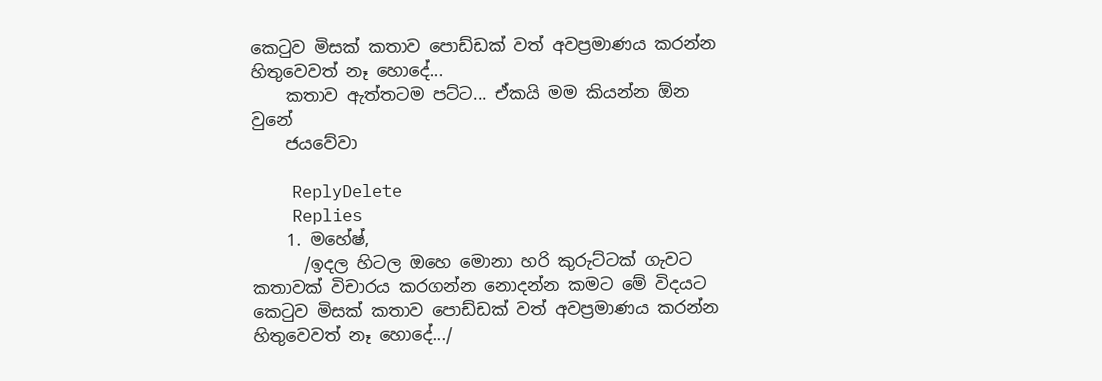කෙටුව මිසක් කතාව පොඩ්ඩක් වත් අවප්‍රමාණය කරන්න හිතුවෙවත් නෑ හොදේ...
    කතාව ඇත්තටම පට්ට... ඒකයි මම කියන්න ඕන වුනේ
    ජයවේවා

    ReplyDelete
    Replies
    1. මහේෂ්,
      /ඉදල හිටල ඔහෙ මොනා හරි කුරුට්ටක් ගැවට කතාවක් විචාරය කරගන්න නොදන්න කමට මේ විදයට කෙටුව මිසක් කතාව පොඩ්ඩක් වත් අවප්‍රමාණය කරන්න හිතුවෙවත් නෑ හොදේ.../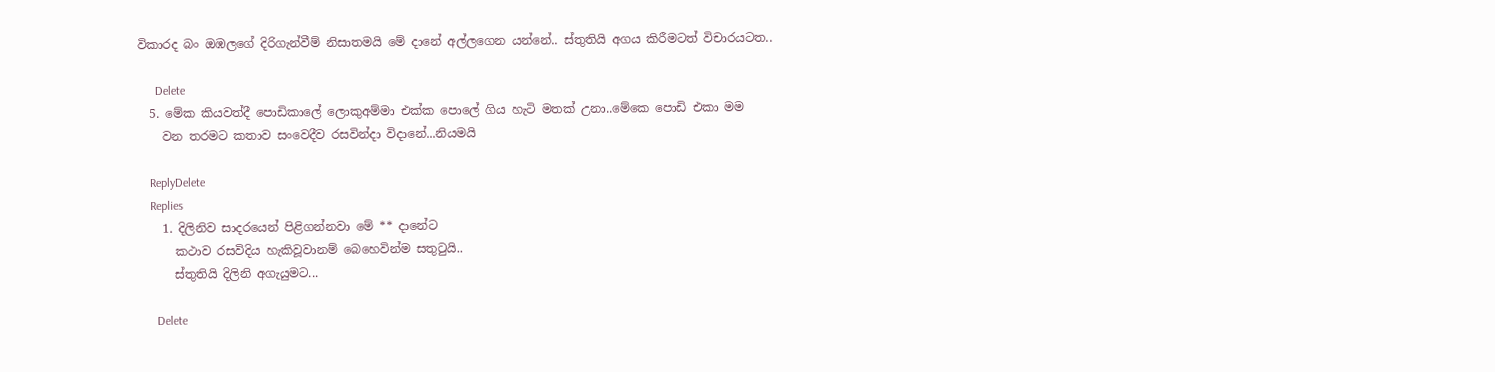විකාරද බං ඔඹලගේ දිරිගැන්වීම් නිසාතමයි මේ දානේ අල්ලගෙන යන්නේ.. ස්තුතියි අගය කිරීමටත් විචාරයටත..

      Delete
  5. මේක කියවත්දී පොඩිකාලේ ලොකුඅම්මා එක්ක පොලේ ගිය හැටි මතක් උනා..මේකෙ පොඩි එකා මම
    වන තරමට කතාව සංවෙදීව රසවින්දා විදානේ...නියමයි

    ReplyDelete
    Replies
    1. දිලිනිව සාදරයෙන් පිළිගන්නවා මේ ** දානේට
      කථාව රසවිදිය හැකිවූවානම් බෙහෙවින්ම සතුටුයි..
      ස්තුතියි දිලිනි අගැයුමට...

      Delete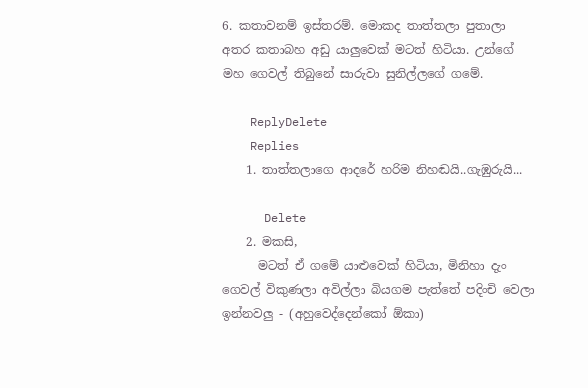6. කතාවනම් ඉස්තරම්. මොකද තාත්තලා පුතාලා අතර කතාබහ අඩු යාලුවෙක් මටත් හිටියා. උන්ගේ මහ ගෙවල් තිබුනේ සාරුවා සුනිල්ලගේ ගමේ.

    ReplyDelete
    Replies
    1. තාත්තලාගෙ ආදරේ හරිම නිහඬයි..ගැඹුරුයි...

      Delete
    2. මකසි,
      මටත් ඒ ගමේ යාළුවෙක් හිටියා, මිනිහා දැං ගෙවල් විකුණලා අවිල්ලා බියගම පැත්තේ පදිංචි වෙලා ඉන්නවලු - (අහුවෙද්දෙන්කෝ ඕකා)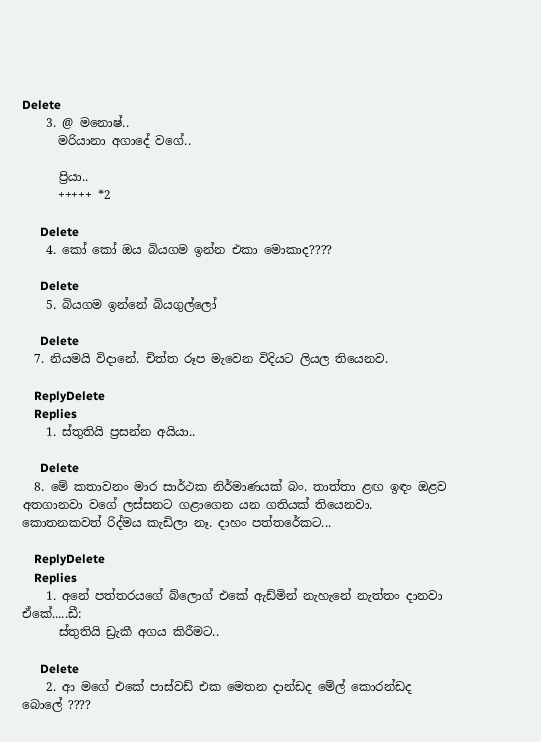Delete
    3. @ මනොෂ්..
      මරියානා අගාදේ වගේ..

      ප්‍රියා..
      +++++ *2

      Delete
    4. කෝ කෝ ඔය බියගම ඉන්න එකා මොකාද????

      Delete
    5. බියගම ඉන්නේ බියගුල්ලෝ

      Delete
  7. නියමයි විදානේ. චිත්ත රූප මැවෙන විදියට ලියල තියෙනව.

    ReplyDelete
    Replies
    1. ස්තුතියි ප්‍රසන්න අයියා..

      Delete
  8. මේ කතාවනං මාර සාර්ථක නිර්මාණයක් බං. තාත්තා ළඟ ඉඳං ඔළව අතගානවා වගේ ලස්සනට ගළාගෙන යන ගතියක් තියෙනවා. කොතනකවත් රිද්මය කැඩිලා නෑ. දාහං පත්තරේකට...

    ReplyDelete
    Replies
    1. අනේ පත්තරයගේ බ්ලොග් එකේ ඇඩ්මින් නැහැනේ නැත්තං දානවා ඒකේ.....ඩී:
      ස්තුතියි ඩ්‍රැකී අගය කිරීමට..

      Delete
    2. ආ මගේ එකේ පාස්වඩ් එක මෙතන දාන්ඩද මේල් කොරන්ඩද බොලේ ????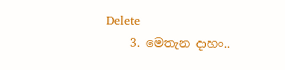Delete
    3. මෙතැන දාහං..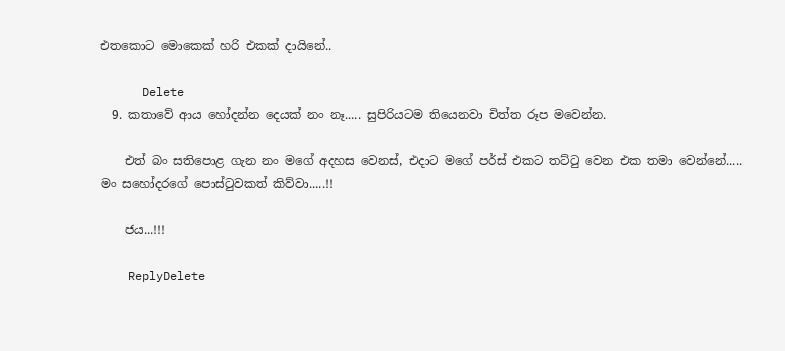එතකොට මොකෙක් හරි එකක් දායිනේ..

      Delete
  9. කතාවේ ආය හෝදන්න දෙයක් නං නෑ..... සුපිරියටම තියෙනවා චිත්ත රූප මවෙන්න.

    එත් බං සතිපොළ ගැන නං මගේ අදහස වෙනස්, එදාට මගේ පර්ස් එකට තට්ටු වෙන එක තමා වෙන්නේ..... මං සහෝදරගේ පොස්ටුවකත් කිව්වා.....!!

    ජය...!!!

    ReplyDelete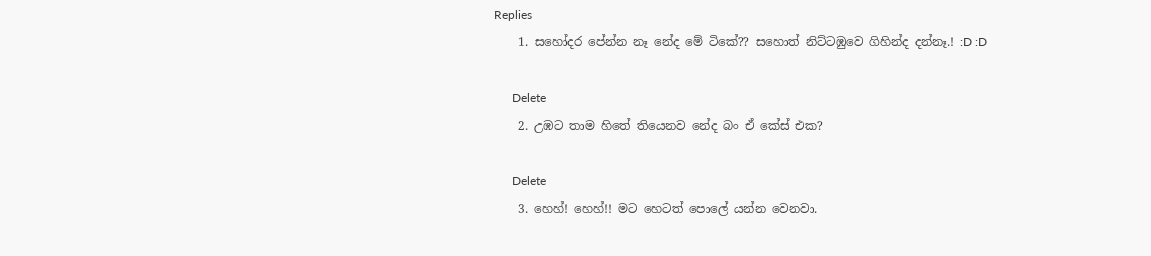Replies
    1. සහෝදර පේන්න නෑ නේද මේ ටිකේ?? සහොත් නිට්ටඹුවෙ ගිහින්ද දන්නෑ.! :D :D

      Delete
    2. උඹට තාම හිතේ තියෙනව නේද බං ඒ කේස් එක?

      Delete
    3. හෙහ්! හෙහ්!! මට හෙටත් පොලේ යන්න වෙනවා.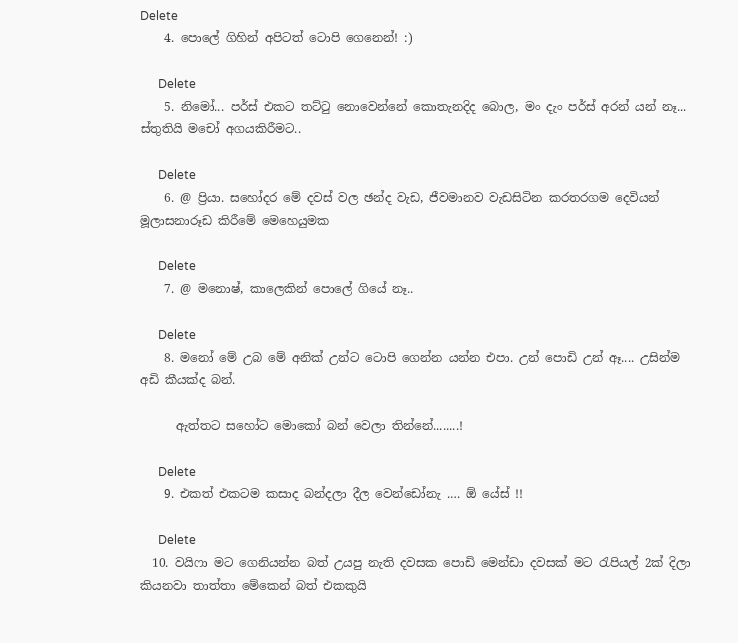Delete
    4. පොලේ ගිහින් අපිටත් ටොපි ගෙනෙන්! :)

      Delete
    5. නිමෝ... පර්ස් එකට තට්ටු නොවෙන්නේ කොතැනදිද බොල, මං දැං පර්ස් අරන් යන් නෑ... ස්තුතියි මචෝ අගයකිරීමට..

      Delete
    6. @ ප්‍රියා. සහෝදර මේ දවස් වල ඡන්ද වැඩ, ජීවමානව වැඩසිටින කරතරගම දෙවියන් මූලාසනාරූඩ කිරීමේ මෙහෙයුමක

      Delete
    7. @ මනොෂ්, කාලෙකින් පොලේ ගියේ නෑ..

      Delete
    8. මනෝ මේ උබ මේ අනික් උන්ට ටොපි ගෙන්න යන්න එපා. උන් පොඩි උන් ඈ.... උසින්ම අඩි කීයක්ද බන්.

      ඇත්තට සහෝට මොකෝ බන් වෙලා තින්නේ........!

      Delete
    9. එකත් එකටම කසාද බන්දලා දීල වෙන්ඩෝනැ .… ඕ යේස් !!

      Delete
  10. වයිෆා මට ගෙනියන්න බත් උයපු නැති දවසක පොඩි මෙන්ඩා දවසක් මට රැපියල් 2ක් දිලා කියනවා තාත්තා මේකෙන් බත් එකකුයි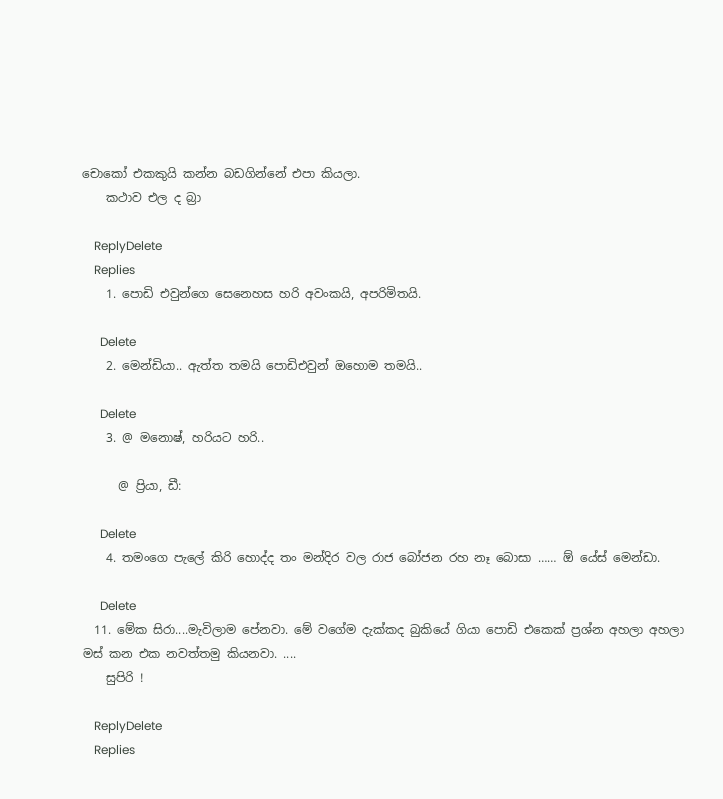චොකෝ එකකුයි කන්න බඩගින්නේ එපා කියලා.
    කථාව එල ද බ්‍රා

    ReplyDelete
    Replies
    1. පොඩි එවුන්ගෙ සෙනෙහස හරි අවංකයි, අපරිමිතයි.

      Delete
    2. මෙන්ඩියා.. ඇත්ත තමයි පොඩිඑවුන් ඔහොම තමයි..

      Delete
    3. @ මනොෂ්, හරියට හරි..

      @ ප්‍රියා, ඩී:

      Delete
    4. තමංගෙ පැලේ කිරි හොද්ද තං මන්දිර වල රාජ බෝජන රහ නෑ බොසා …… ඕ යේස් මෙන්ඩා.

      Delete
  11. මේක සිරා....මැවිලාම පේනවා. මේ වගේම දැක්කද බුකියේ ගියා පොඩි එකෙක් ප්‍රශ්න අහලා අහලා මස් කන එක නවත්තමු කියනවා. ....
    සුපිරි !

    ReplyDelete
    Replies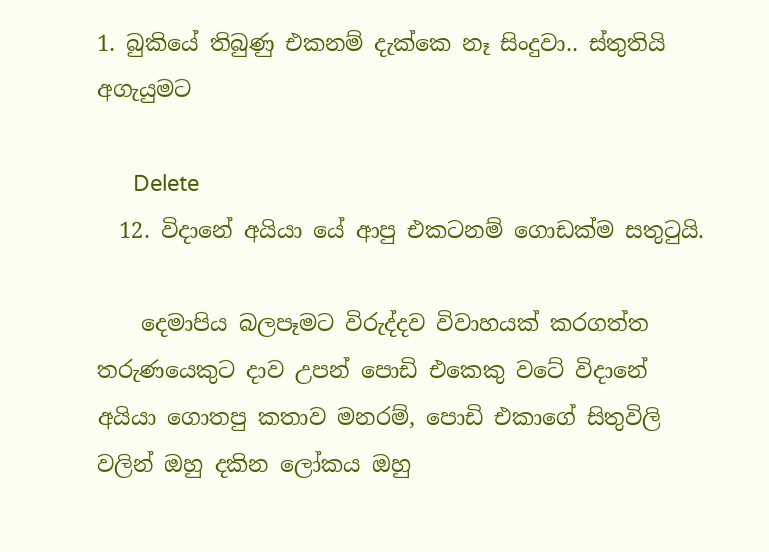1. බුකියේ තිබුණු එකනම් දැක්කෙ නෑ සිංදුවා.. ස්තුතියි අගැයුමට

      Delete
  12. විදානේ අයියා යේ ආපු එකටනම් ගොඩක්ම සතුටුයි.

    දෙමාපිය බලපෑමට විරුද්දව විවාහයක් කරගත්ත තරුණයෙකුට දාව උපන් පොඩි එකෙකු වටේ විදානේ අයියා ගොතපු කතාව මනරම්, පොඩි එකාගේ සිතුවිලි වලින් ඔහු දකින ලෝකය ඔහු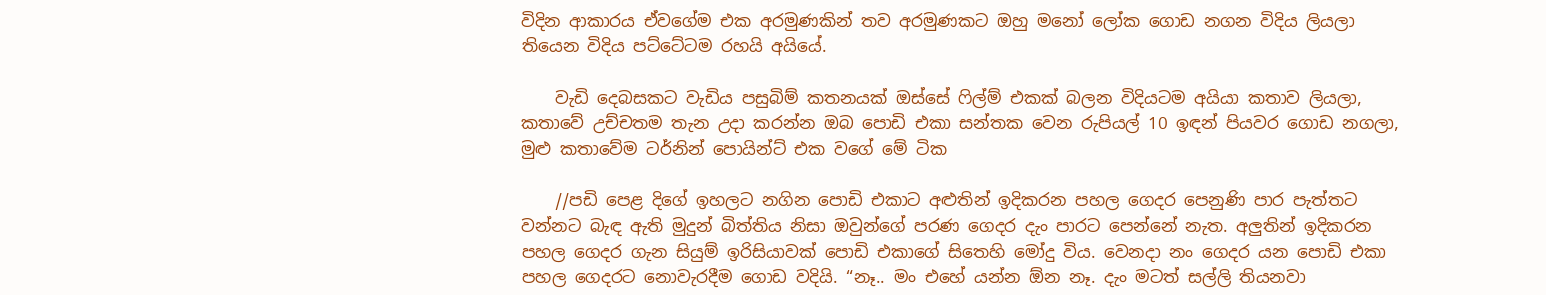විදින ආකාරය ඒවගේම එක අරමුණකින් තව අරමුණකට ඔහු මනෝ ලෝක ගොඩ නගන විදිය ලියලා තියෙන විදිය පට්ටේටම රහයි අයියේ.

    වැඩි දෙබසකට වැඩිය පසුබිම් කතනයක් ඔස්සේ ෆිල්ම් එකක් බලන විදියටම අයියා කතාව ලියලා, කතාවේ උච්චතම තැන උදා කරන්න ඔබ පොඩි එකා සන්තක වෙන රුපියල් 10 ඉඳන් පියවර ගොඩ නගලා, මුළු කතාවේම ටර්නින් පොයින්ට් එක වගේ මේ ටික

    //පඩි පෙළ දිගේ ඉහලට නගින පොඩි එකාට අළුතින් ඉදිකරන පහල ගෙදර පෙනුණි පාර පැත්තට වන්නට බැඳ ඇති මුදුන් බිත්තිය නිසා ඔවුන්ගේ පරණ ගෙදර දැං පාරට පෙන්නේ නැත. අලුතින් ඉදිකරන පහල ගෙදර ගැන සියුම් ඉරිසියාවක් පොඩි එකාගේ සිතෙහි මෝදු විය. වෙනදා නං ගෙදර යන පොඩි එකා පහල ගෙදරට නොවැරදීම ගොඩ වදියි. “නෑ.. මං එහේ යන්න ඕන නෑ. දැං මටත් සල්ලි තියනවා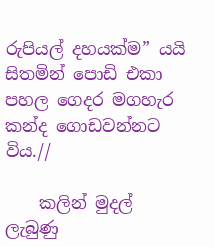රුපියල් දහයක්ම” යයි සිතමින් පොඩි එකා පහල ගෙදර මගහැර කන්ද ගොඩවන්නට විය.//

    කලින් මුදල් ලැබුණු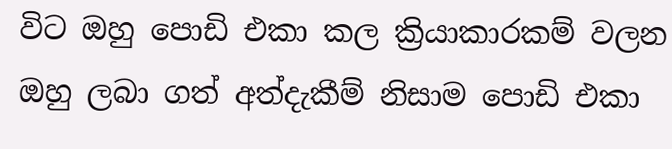විට ඔහු පොඩි එකා කල ක්‍රියාකාරකම් වලන ඔහු ලබා ගත් අත්දැකීම් නිසාම පොඩි එකා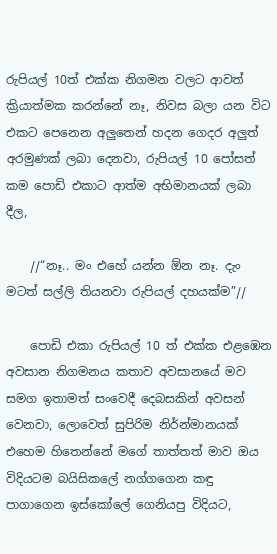රුපියල් 10ත් එක්ක නිගමන වලට ආවත් ක්‍රියාත්මක කරන්නේ නෑ, නිවස බලා යන විට එකට පෙනෙන අලුතෙන් හදන ගෙදර අලුත් අරමුණක් ලබා දෙනවා, රුපියල් 10 පෝසත් කම පොඩි එකාට ආත්ම අභිමානයක් ලබා දීල,

    //“නෑ.. මං එහේ යන්න ඕන නෑ. දැං මටත් සල්ලි තියනවා රුපියල් දහයක්ම”//

    පොඩි එකා රුපියල් 10 ත් එක්ක එළඹෙන අවසාන නිගමනය කතාව අවසානයේ මව සමග ඉතාමත් සංවෙදී දෙබසකින් අවසන් වෙනවා, ලොවෙත් සුපිරිම නිර්න්මානයක් එහෙම හිතෙන්නේ මගේ තාත්තත් මාව ඔය විදියටම බයිසිකලේ නග්ගගෙන කඳු පාගාගෙන ඉස්කෝලේ ගෙනියපු විදියට,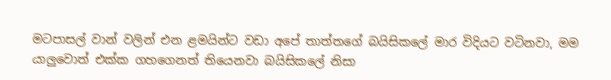මටපාසල් වාන් වලින් එන ළමයින්ට වඩා අපේ තාත්තගේ බයිසිකලේ මාර විදියට වටිනවා, මම යාලුවොත් එක්ක ගහගෙනත් තියෙනවා බයිසිකලේ නිසා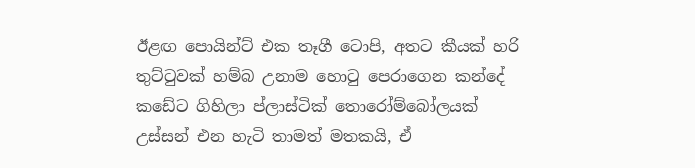ඊළඟ පොයින්ට් එක තෑගී ටොපි, අතට කීයක් හරි තුට්ටුවක් හම්බ උනාම හොටු පෙරාගෙන කන්දේ කඩේට ගිහිලා ප්ලාස්ටික් තොරෝම්බෝලයක් උස්සන් එන හැටි තාමත් මතකයි, ඒ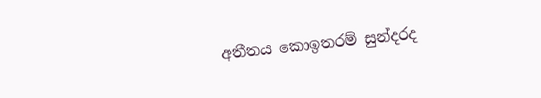අතීතය කොඉතරම් සුන්දරද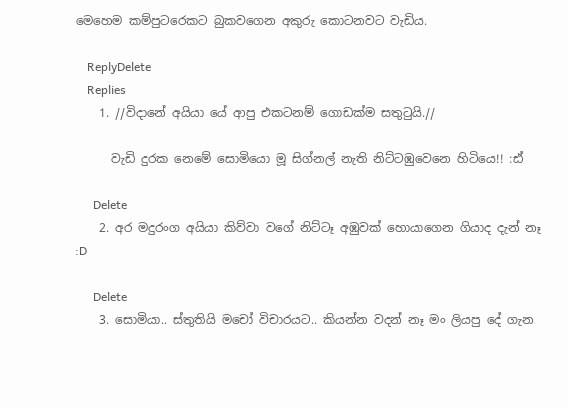මෙහෙම කම්පුටරෙකට බුකවගෙන අකුරු කොටනවට වැඩිය.

    ReplyDelete
    Replies
    1. //විදානේ අයියා යේ ආපු එකටනම් ගොඩක්ම සතුටුයි.//

      වැඩි දුරක නෙමේ සොමියො මූ සිග්නල් නැති නිට්ටඹුවෙනෙ හිටියෙ!! :ඪ්

      Delete
    2. අර මදුරංග අයියා කිව්වා වගේ නිට්ටෑ අඹුවක් හොයාගෙන ගියාද දැන් නෑ :D

      Delete
    3. සොමියා.. ස්තුතියි මචෝ විචාරයට.. කියන්න වදන් නෑ මං ලියපු දේ ගැන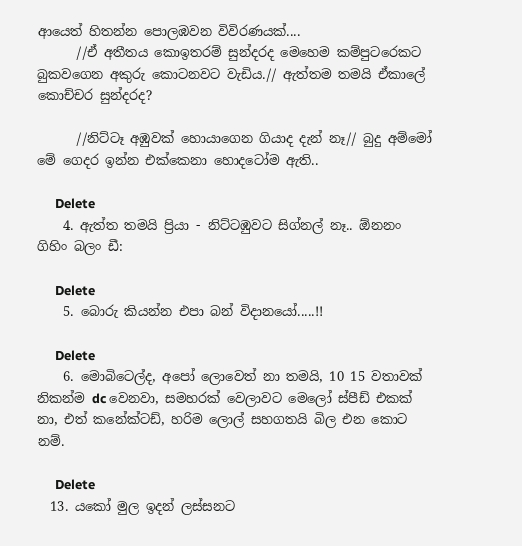ආයෙත් හිතන්න පොලඹවන විවිරණයක්....
      //ඒ අතීතය කොඉතරම් සුන්දරද මෙහෙම කම්පුටරෙකට බුකවගෙන අකුරු කොටනවට වැඩිය.// ඇත්තම තමයි ඒකාලේ කොච්චර සුන්දරද?

      //නිට්ටෑ අඹුවක් හොයාගෙන ගියාද දැන් නෑ// බුදු අම්මෝ මේ ගෙදර ඉන්න එක්කෙනා හොදටෝම ඇති..

      Delete
    4. ඇත්ත තමයි ප්‍රියා - නිට්ටඹුවට සිග්නල් නෑ.. ඕනනං ගිහිං බලං ඩී:

      Delete
    5. බොරු කියන්න එපා බන් විදානයෝ.....!!

      Delete
    6. මොබිටෙල්ද, අපෝ ලොවෙත් නා තමයි, 10 15 වතාවක් නිකන්ම dc වෙනවා, සමහරක් වෙලාවට මෙලෝ ස්පීඩ් එකක් නා, එත් කනේක්ටඩ්, හරිම ලොල් සහගතයි බිල එන කොට නම්.

      Delete
  13. යකෝ මුල ඉදන් ලස්සනට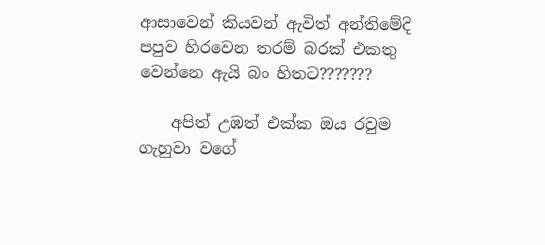ආසාවෙන් කියවන් ඇවිත් අන්තිමේදි පපුව හිරවෙන තරම් බරක් එකතු වෙන්නෙ ඇයි බං හිතට???????

    අපිත් උඹත් එක්ක ඔය රවුම ගැහුවා වගේ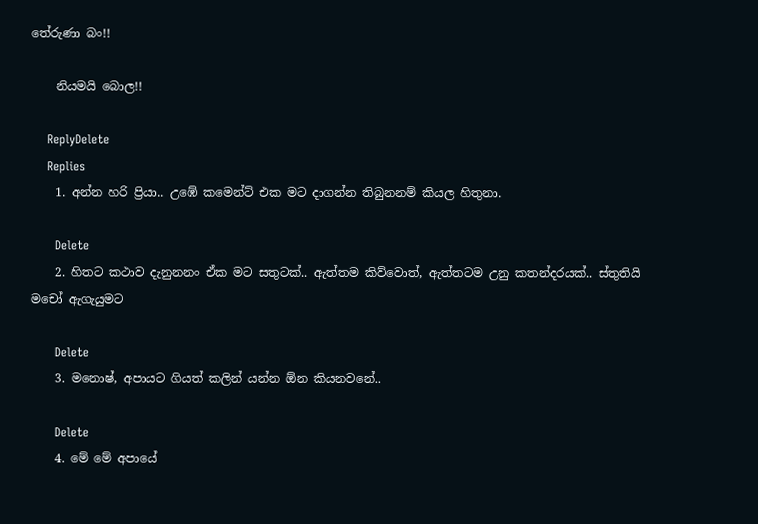තේරුණා බං!!

    නියමයි බොල!!

    ReplyDelete
    Replies
    1. අන්න හරි ප්‍රියා.. උඹේ කමෙන්ට් එක මට දාගන්න තිබුනනම් කියල හිතුනා.

      Delete
    2. හිතට කථාව දැනුනනං ඒක මට සතුටක්.. ඇත්තම කිව්වොත්, ඇත්තටම උනු කතන්දරයක්.. ස්තුතියි මචෝ ඇගැයුමට

      Delete
    3. මනොෂ්, අපායට ගියත් කලින් යන්න ඕන කියනවනේ..

      Delete
    4. මේ මේ අපායේ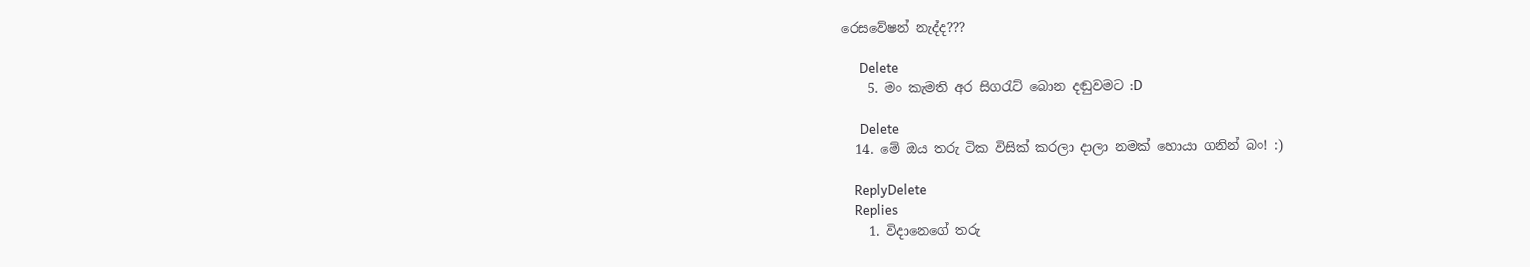රෙසවේෂන් නැද්ද???

      Delete
    5. මං කැමති අර සිගරැට් බොන දඬුවමට :D

      Delete
  14. මේ ඔය තරු ටික විසික් කරලා දාලා නමක් හොයා ගනින් බං! :)

    ReplyDelete
    Replies
    1. විදානෙගේ තරු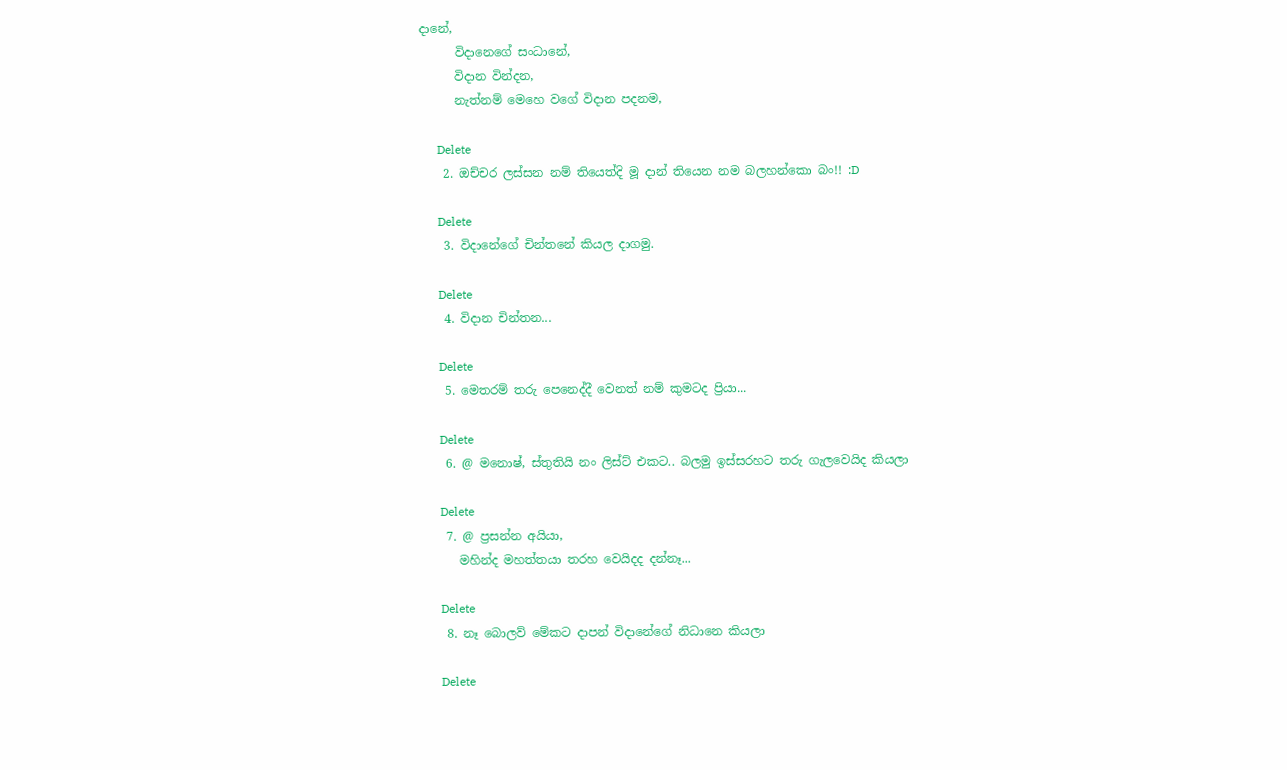දානේ,
      විදානෙගේ සංධානේ,
      විදාන වින්දන,
      නැත්නම් මෙහෙ වගේ විදාන පදනම,

      Delete
    2. ඔච්චර ලස්සන නම් තියෙත්දි මූ දාන් තියෙන නම බලහන්කො බං!! :D

      Delete
    3. විදානේගේ චින්තනේ කියල දාගමු.

      Delete
    4. විදාන චින්තන...

      Delete
    5. මෙතරම් තරු පෙනෙද්දී වෙනත් නම් කුමටද ප්‍රියා...

      Delete
    6. @ මනොෂ්, ස්තුතියි නං ලිස්ට් එකට.. බලමු ඉස්සරහට තරු ගැලවෙයිද කියලා

      Delete
    7. @ ප්‍රසන්න අයියා,
      මහින්ද මහත්තයා තරහ වෙයිදද දන්නෑ...

      Delete
    8. නෑ බොලව් මේකට දාපන් විදානේගේ නිධානෙ කියලා

      Delete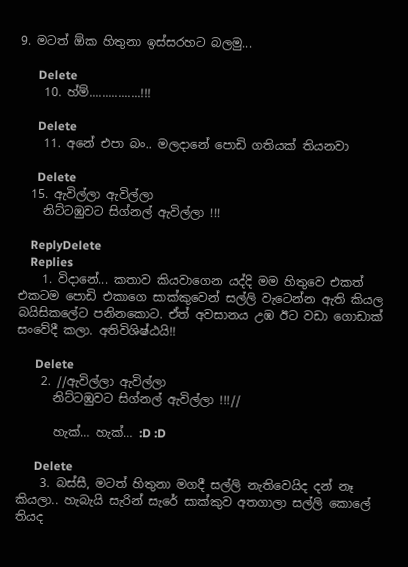9. මටත් ඕක හිතුනා ඉස්සරහට බලමු...

      Delete
    10. හ්ම්................!!!

      Delete
    11. අනේ එපා බං.. මලදානේ පොඩි ගතියක් තියනවා

      Delete
  15. ඇවිල්ලා ඇවිල්ලා
    නිට්ටඹුවට සිග්නල් ඇවිල්ලා !!!

    ReplyDelete
    Replies
    1. විදානේ... කතාව කියවාගෙන යද්දි මම හිතුවෙ එකත් එකටම පොඩි එකාගෙ සාක්කුවෙන් සල්ලි වැටෙන්න ඇති කියල බයිසිකලේට පනිනකොට. ඒත් අවසානය උඹ ඊට වඩා ගොඩාක් සංවේදී කලා. අතිවිශිෂ්ඨයි!!

      Delete
    2. //ඇවිල්ලා ඇවිල්ලා
      නිට්ටඹුවට සිග්නල් ඇවිල්ලා !!!//

      හැක්… හැක්… :D :D

      Delete
    3. බස්සී, මටත් හිතුනා මගදී සල්ලි නැතිවෙයිද දන් නෑ කියලා.. හැබැයි සැරින් සැරේ සාක්කුව අතගාලා සල්ලි කොලේ තියද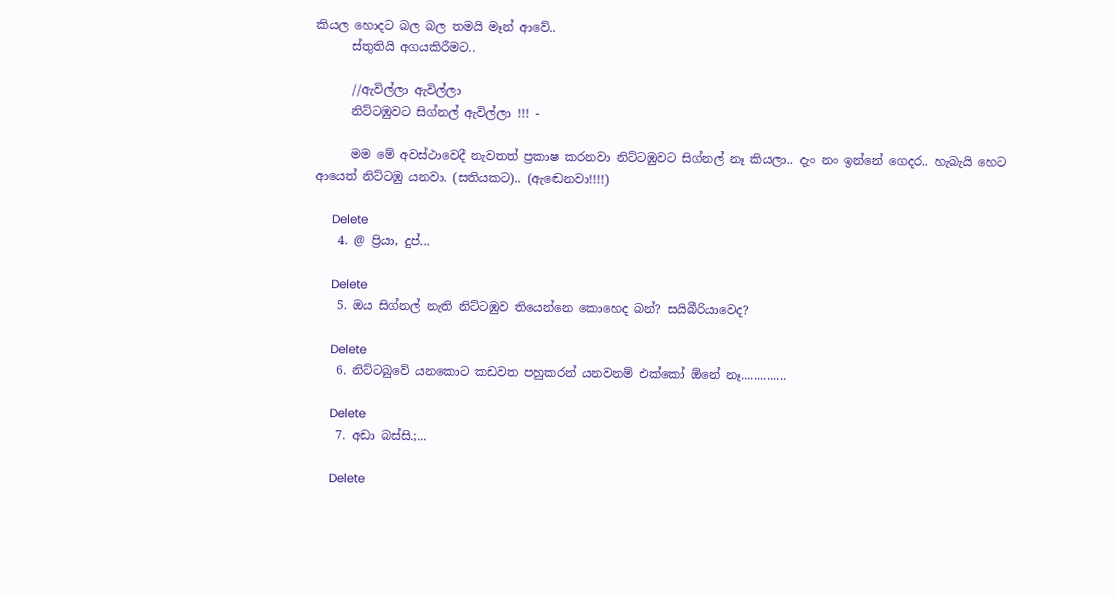කියල හොදට බල බල තමයි මෑන් ආවේ..
      ස්තුතියි අගයකිරීමට..

      //ඇවිල්ලා ඇවිල්ලා
      නිට්ටඹුවට සිග්නල් ඇවිල්ලා !!! -

      මම මේ අවස්ථාවෙදී නැවතත් ප්‍රකාෂ කරනවා නිට්ටඹුවට සිග්නල් නෑ කියලා.. දැං නං ඉන්නේ ගෙදර.. හැබැයි හෙට ආයෙත් නිට්ටඹු යනවා. (සතියකට).. (ඇඬෙනවා!!!!)

      Delete
    4. @ ප්‍රියා, දුප්...

      Delete
    5. ඔය සිග්නල් නැති නිට්ටඹුව තියෙන්නෙ කොහෙද බන්? සයිබීරියාවෙද?

      Delete
    6. නිට්ටබුවේ යනකොට කඩවත පහුකරන් යනවනම් එක්කෝ ඕනේ නෑ..............

      Delete
    7. අඩා බස්සි.;...

      Delete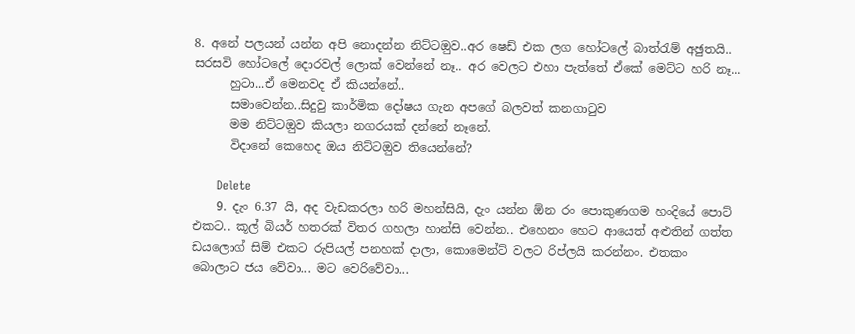8. අනේ පලයන් යන්න අපි නොදන්න නිට්ටඔුව..අර ෂෙඩ් එක ලග හෝටලේ බාත්රැම් අඡුතයි.. සරසවි හෝටලේ දොරවල් ලොක් වෙන්නේ නෑ.. අර වෙලට එහා පැත්තේ ඒකේ මෙට්ට හරි නෑ...
      හුටා...ඒ මෙනවද ඒ කියන්නේ..
      සමාවෙන්න..සිදුවු කාර්මික දෝෂය ගැන අපගේ බලවත් කනගාටුව
      මම නිට්ටඔුව කියලා නගරයක් දන්නේ නෑනේ.
      විදානේ කෙහෙද ඔය නිට්ටඔුව තියෙන්නේ?

      Delete
    9. දැං 6.37 යි, අද වැඩකරලා හරි මහන්සියි, දැං යන්න ඕන රං පොකුණගම හංදියේ පොට් එකට.. කූල් බියර් හතරක් විතර ගහලා හාන්සි වෙන්න.. එහෙනං හෙට ආයෙත් අළුතින් ගත්ත ඩයලොග් සිම් එකට රුපියල් පනහක් දාලා, කොමෙන්ට් වලට රිප්ලයි කරන්නං. එතකං බොලාට ජය වේවා... මට වෙරිවේවා...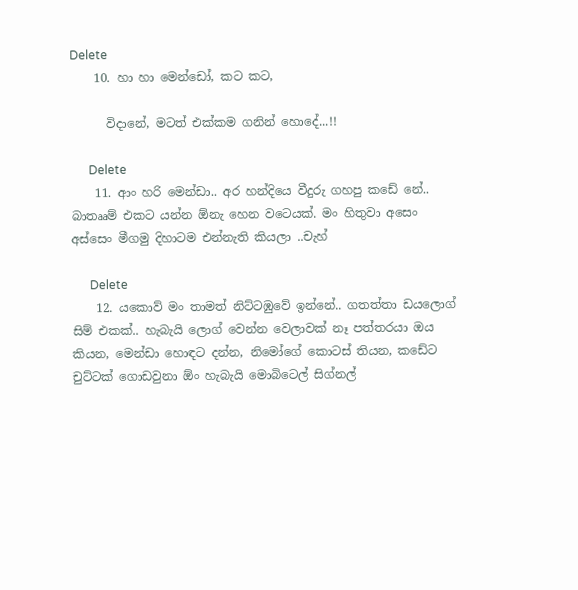Delete
    10. හා හා මෙන්ඩෝ, කට කට,

      විදානේ, මටත් එක්කම ගනින් හොදේ...!!

      Delete
    11. ආං හරි මෙන්ඩා.. අර හන්දියෙ වීදුරු ගහපු කඩේ නේ.. බාතෲම් එකට යන්න ඕනැ හෙන වටෙයක්. මං හිතුවා අසෙං අස්සෙං මීගමු දිහාටම එන්නැති කියලා ..චැහ්

      Delete
    12. යකොව් මං තාමත් නිට්ටඹුවේ ඉන්නේ.. ගතත්තා ඩයලොග් සිම් එකක්.. හැබැයි ලොග් වෙන්න වෙලාවක් නෑ පත්තරයා ඔය කියන, මෙන්ඩා හොඳට දන්න, නිමෝගේ කොටස් තියන, කඩේට චුට්ටක් ගොඩවුනා ඕං හැබැයි මොබිටෙල් සිග්නල්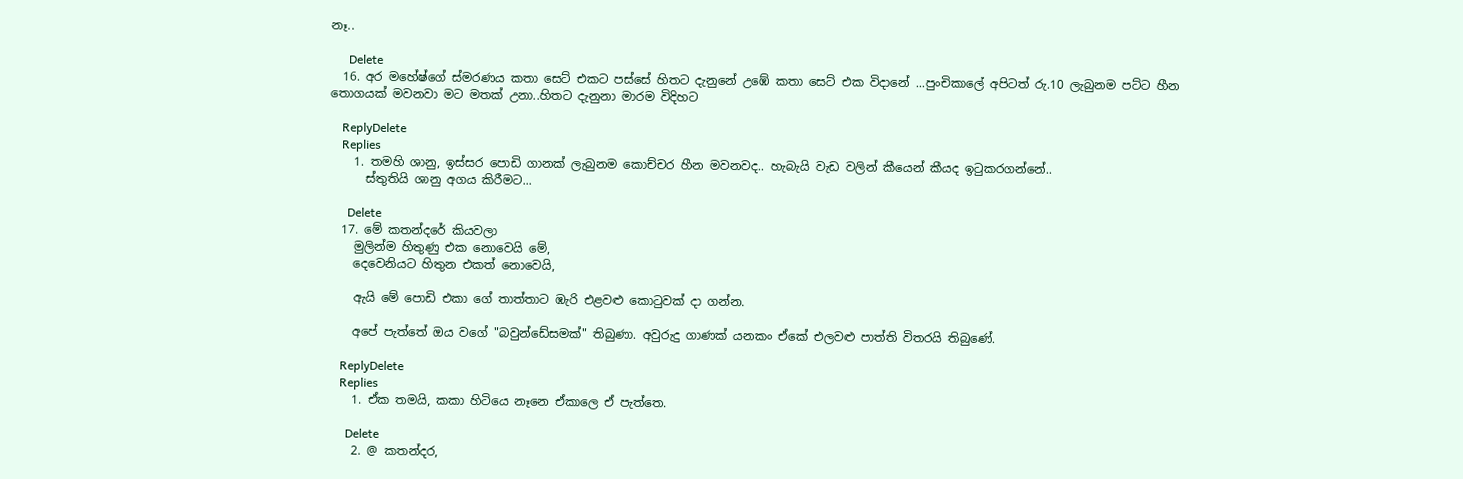නෑ..

      Delete
  16. අර මහේෂ්ගේ ස්මරණය කතා සෙට් එකට පස්සේ හිතට දැනුනේ උඹේ කතා සෙට් එක විදානේ ...පුංචිකාලේ අපිටත් රු.10 ලැබුනම පට්ට හීන තොගයක් මවනවා මට මතක් උනා..හිතට දැනුනා මාරම විදිහට

    ReplyDelete
    Replies
    1. තමහි ශානු, ඉස්සර පොඩි ගානක් ලැබුනම කොච්චර හීන මවනවද.. හැබැයි වැඩ වලින් කීයෙන් කීයද ඉටුකරගන්නේ..
      ස්තුතියි ශානු අගය කිරීමට...

      Delete
  17. මේ කතන්දරේ කියවලා
    මුලින්ම හිතුණු එක නොවෙයි මේ,
    දෙවෙනියට හිතුන එකත් නොවෙයි,

    ඇයි මේ පොඩි එකා ගේ තාත්තාට ඹැරි එළවළු කොටුවක් දා ගන්න.

    අපේ පැත්තේ ඔය වගේ "බවුන්ඩේසමක්" තිබුණා. අවුරුදු ගාණක් යනකං ඒකේ එලවළු පාත්ති විතරයි තිබුණේ.

    ReplyDelete
    Replies
    1. ඒක තමයි, කකා හිටියෙ නෑනෙ ඒකාලෙ ඒ පැත්තෙ.

      Delete
    2. @ කතන්දර,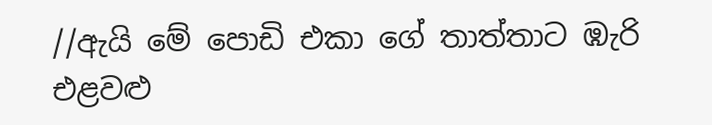//ඇයි මේ පොඩි එකා ගේ තාත්තාට ඹැරි එළවළු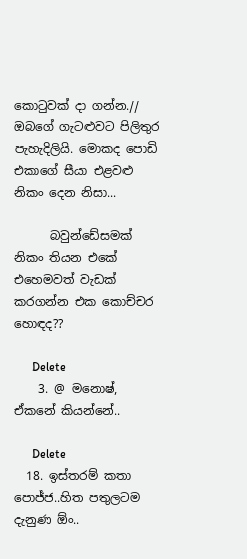කොටුවක් දා ගන්න.// ඔබගේ ගැටළුවට පිලිතුර පැහැදිලියි. මොකද පොඩි එකාගේ සීයා එළවළු නිකං දෙන නිසා...

      බවුන්ඩේසමක් නිකං තියන එකේ එහෙමවත් වැඩක් කරගන්න එක කොච්චර හොඳද??

      Delete
    3. @ මනොෂ්, ඒකනේ කියන්නේ..

      Delete
  18. ඉස්තරම් කතා පොජ්ජ..හිත පතුලටම දැනුණ ඕං..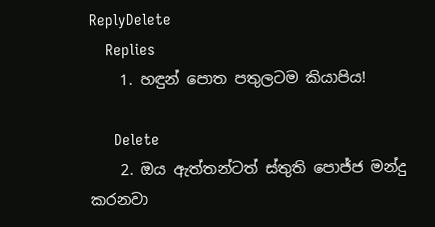ReplyDelete
    Replies
    1. හඳුන් පොත පතුලටම කියාපිය!

      Delete
    2. ඔය ඇත්තන්ටත් ස්තුති පොජ්ජ මන්දු කරනවා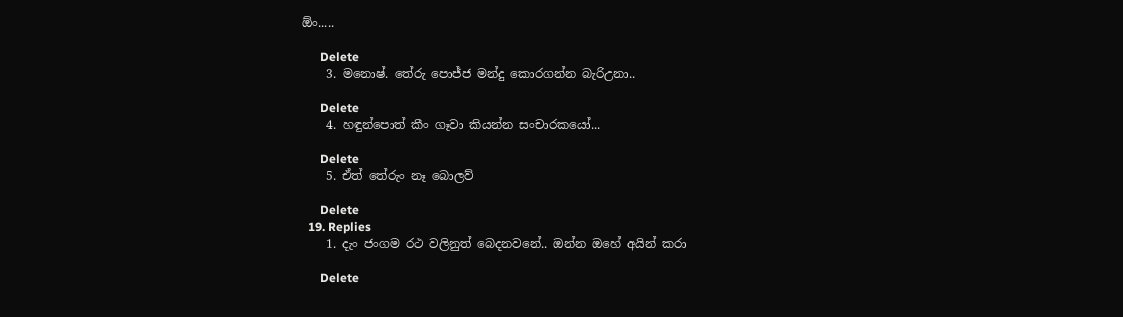ඕං.....

      Delete
    3. මනොෂ්. තේරු පොජ්ජ මන්දු කොරගන්න බැරිඋනා..

      Delete
    4. හඳුන්පොත් කීං ගෑවා කියන්න සංචාරකයෝ...

      Delete
    5. ඒත් තේරුං නෑ බොලව්

      Delete
  19. Replies
    1. දැං ජංගම රථ වලිනුත් බෙදනවනේ.. ඔන්න ඔහේ අයින් කරා

      Delete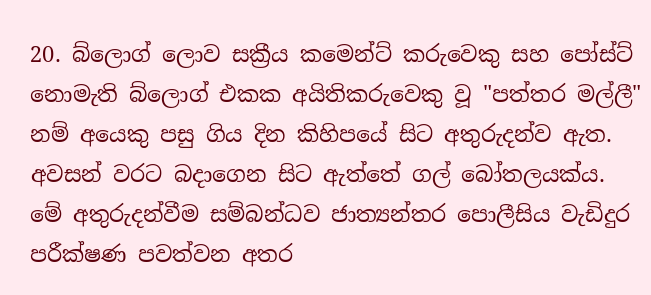20. බ්ලොග් ලොව සක්‍රීය කමෙන්ට් කරුවෙකු සහ පෝස්ට් නොමැති බ්ලොග් එකක අයිතිකරුවෙකු වූ "පත්තර මල්ලී" නම් අයෙකු පසු ගිය දින කිහිපයේ සිට අතුරුදන්ව ඇත. අවසන් වරට බදාගෙන සිට ඇත්තේ ගල් බෝතලයක්ය. මේ අතුරුදන්වීම සම්බන්ධව ජාත්‍යන්තර පොලීසිය වැඩිදුර පරීක්ෂණ පවත්වන අතර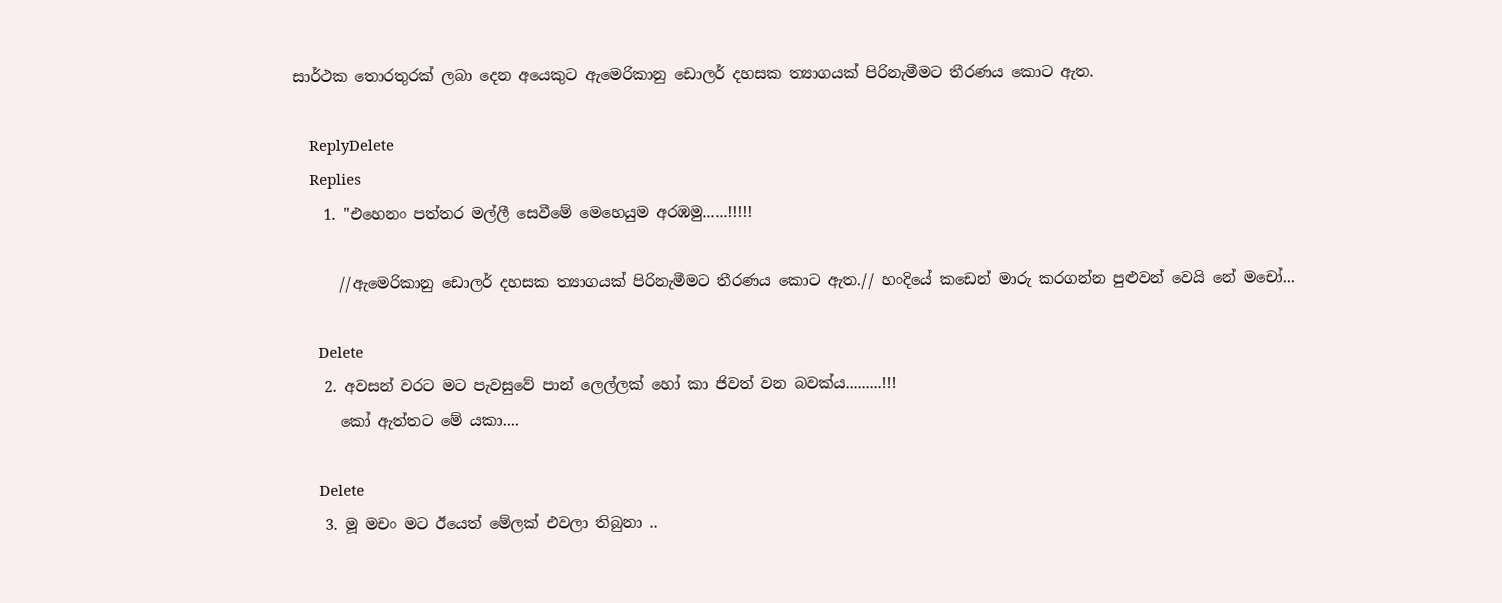සාර්ථක තොරතුරක් ලබා දෙන අයෙකුට ඇමෙරිකානු ඩොලර් දහසක ත්‍යාගයක් පිරිනැමීමට තීරණය කොට ඇත.

    ReplyDelete
    Replies
    1. "එහෙනං පත්තර මල්ලී සෙවීමේ මෙහෙයුම අරඹමු......!!!!!

      //ඇමෙරිකානු ඩොලර් දහසක ත්‍යාගයක් පිරිනැමීමට තීරණය කොට ඇත.// හංදියේ කඩෙන් මාරු කරගන්න පුළුවන් වෙයි නේ මචෝ...

      Delete
    2. අවසන් වරට මට පැවසුවේ පාන් ලෙල්ලක් හෝ කා ජිවත් වන බවක්ය.........!!!
      කෝ ඇත්තට මේ යකා....

      Delete
    3. මූ මචං මට ඊයෙත් මේලක් එවලා තිබුනා ..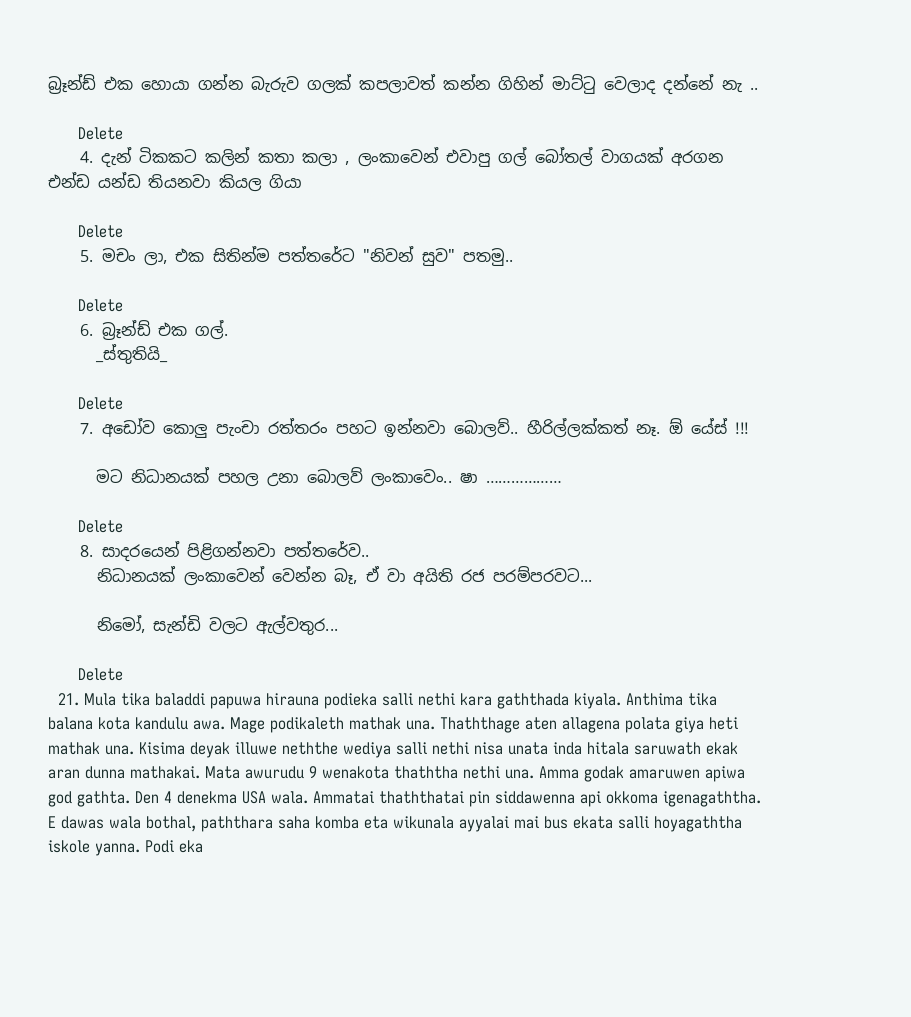බ්‍රෑන්ඩ් එක හොයා ගන්න බැරුව ගලක් කපලාවත් කන්න ගිහින් මාට්ටු වෙලාද දන්නේ නැ ..

      Delete
    4. දැන් ටිකකට කලින් කතා කලා , ලංකාවෙන් එවාපු ගල් බෝතල් වාගයක් අරගන එන්ඩ යන්ඩ තියනවා කියල ගියා

      Delete
    5. මචං ලා, එක සිතින්ම පත්තරේට "නිවන් සුව" පතමු..

      Delete
    6. බ්‍රෑන්ඩ් එක ගල්.
      _ස්තුතියි_

      Delete
    7. අඩෝව කොලු පැංචා රත්‍තරං පහට ඉන්නවා බොලව්.. හීරිල්ලක්කත් නෑ. ඕ යේස් !!!

      මට නිධානයක් පහල උනා බොලව් ලංකාවෙං.. ෂා ………………

      Delete
    8. සාදරයෙන් පිළිගන්නවා පත්තරේව..
      නිධානයක් ලංකාවෙන් වෙන්න බෑ, ඒ වා අයිති රජ පරම්පරවට...

      නිමෝ, සැන්ඩි වලට ඇල්වතුර...

      Delete
  21. Mula tika baladdi papuwa hirauna podieka salli nethi kara gaththada kiyala. Anthima tika balana kota kandulu awa. Mage podikaleth mathak una. Thaththage aten allagena polata giya heti mathak una. Kisima deyak illuwe neththe wediya salli nethi nisa unata inda hitala saruwath ekak aran dunna mathakai. Mata awurudu 9 wenakota thaththa nethi una. Amma godak amaruwen apiwa god gathta. Den 4 denekma USA wala. Ammatai thaththatai pin siddawenna api okkoma igenagaththa. E dawas wala bothal, paththara saha komba eta wikunala ayyalai mai bus ekata salli hoyagaththa iskole yanna. Podi eka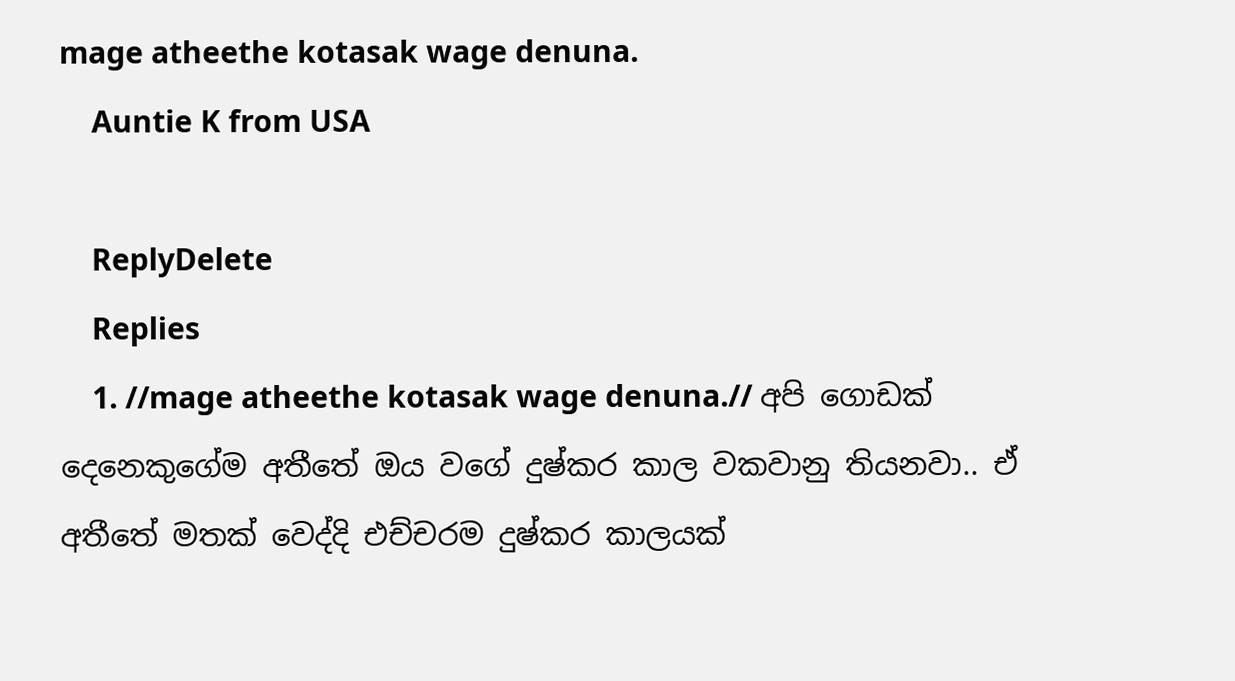mage atheethe kotasak wage denuna.
    Auntie K from USA

    ReplyDelete
    Replies
    1. //mage atheethe kotasak wage denuna.// අපි ගොඩක් දෙනෙකුගේම අතීතේ ඔය වගේ දුෂ්කර කාල වකවානු තියනවා.. ඒ අතීතේ මතක් වෙද්දි එච්චරම දුෂ්කර කාලයක්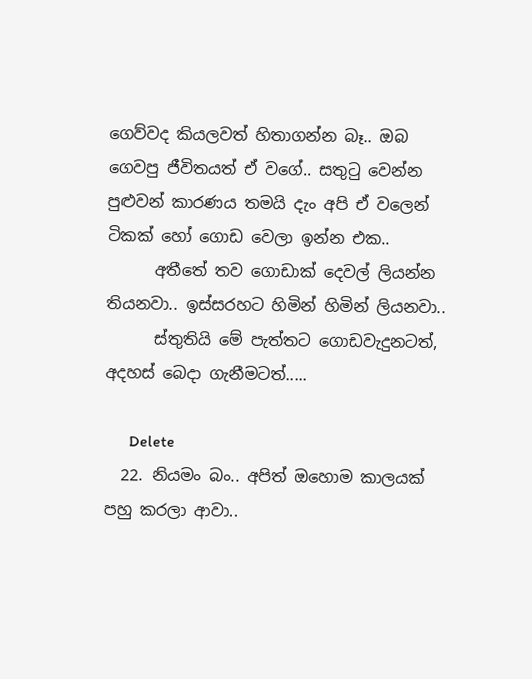ගෙව්වද කියලවත් හිතාගන්න බෑ.. ඔබ ගෙවපු ජීවිතයත් ඒ වගේ.. සතුටු වෙන්න පුළුවන් කාරණය තමයි දැං අපි ඒ වලෙන් ටිකක් හෝ ගොඩ වෙලා ඉන්න එක..
      අතීතේ තව ගොඩාක් දෙවල් ලියන්න තියනවා.. ඉස්සරහට හිමින් හිමින් ලියනවා..
      ස්තුතියි මේ පැත්තට ගොඩවැදුනටත්, අදහස් බෙදා ගැනීමටත්.....

      Delete
  22. නියමං බං.. අපිත් ඔහොම කාලයක් පහු කරලා ආවා..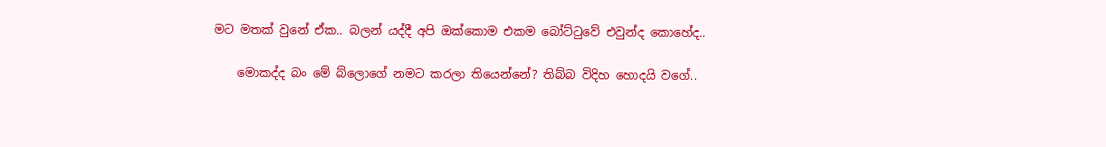මට මතක් වුනේ ඒක.. බලන් යද්දී අපි ඔක්කොම එකම බෝට්ටුවේ එවුන්ද කොහේද..

    මොකද්ද බං මේ බ්ලොගේ නමට කරලා තියෙන්නේ? තිබ්බ විදිහ හොදයි වගේ..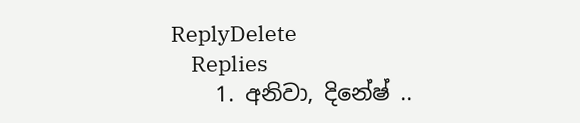ReplyDelete
    Replies
    1. අනිවා, දිනේෂ් ..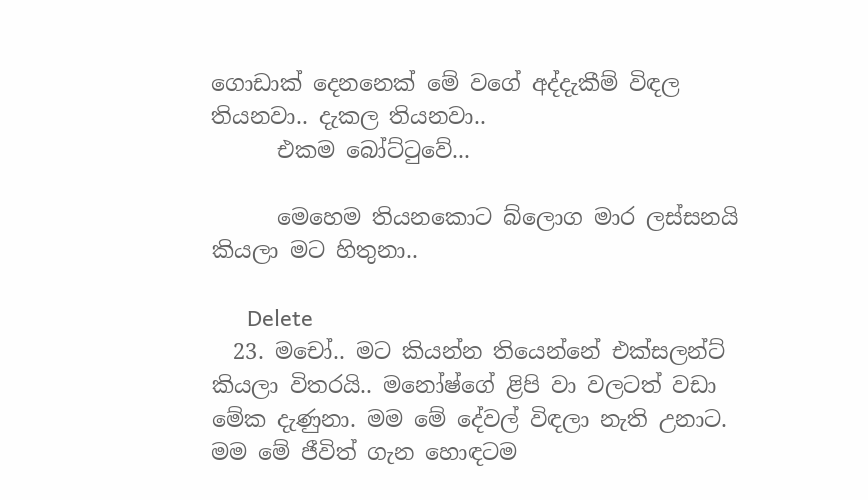ගොඩාක් දෙනනෙක් මේ වගේ අද්දැකීම් විඳල තියනවා.. දැකල තියනවා..
      එකම බෝට්ටුවේ...

      මෙහෙම තියනකොට බ්ලොග මාර ලස්සනයි කියලා මට හිතුනා..

      Delete
  23. මචෝ.. මට කියන්න තියෙන්නේ එක්සලන්ට් කියලා විතරයි.. මනෝෂ්ගේ ළිපි වා වලටත් වඩා මේක දැණුනා. මම මේ දේවල් විඳලා නැති උනාට. මම මේ ජීවිත් ගැන හොඳටම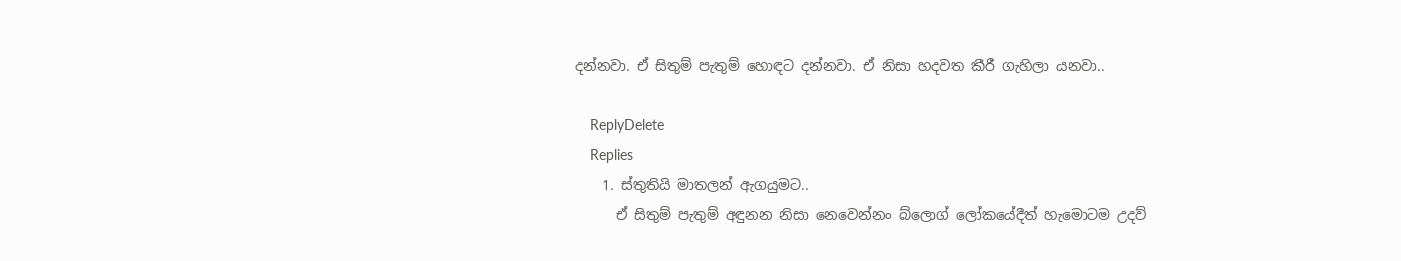දන්නවා. ඒ සිතුම් පැතුම් හොඳට දන්නවා. ඒ නිසා හදවත කීරී ගැහිලා යනවා..

    ReplyDelete
    Replies
    1. ස්තුතියි මාතලන් ඇගයුමට..
      ඒ සිතුම් පැතුම් අඳුනන නිසා නෙවෙන්නං බ්ලොග් ලෝකයේදීත් හැමොටම උදව්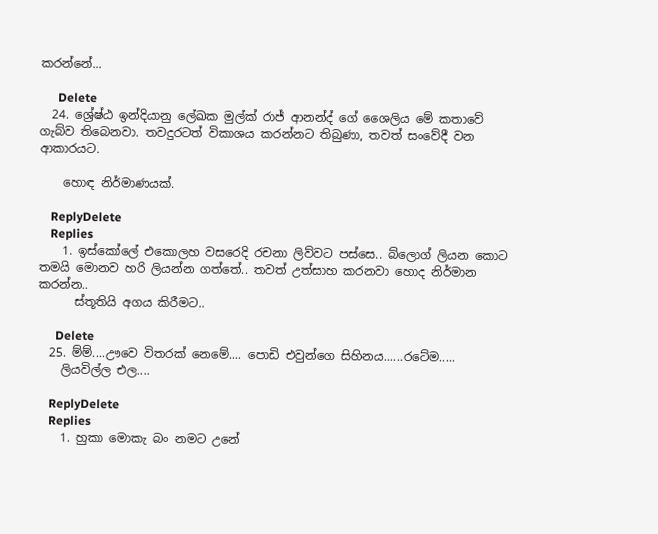කරන්නේ...

      Delete
  24. ශ්‍රේෂ්ඨ ඉන්දියානු ලේඛක මුල්ක් රාජ් ආනන්ද් ගේ ශෛලිය මේ කතාවේ ගැබ්ව තිබෙනවා. තවදුරටත් විකාශය කරන්නට තිබුණා, තවත් සංවේදී වන ආකාරයට.

    හොඳ නිර්මාණයක්.

    ReplyDelete
    Replies
    1. ඉස්කෝලේ එකොලහ වසරෙදි රචනා ලිව්වට පස්සෙ.. බ්ලොග් ලියන කොට තමයි මොනව හරි ලියන්න ගත්තේ.. තවත් උත්සාහ කරනවා හොද නිර්මාන කරන්න..
      ස්තූතියි අගය කිරීමට..

      Delete
  25. ම්ම්....ඌවෙ විතරක් නෙමේ.... පොඩි එවුන්ගෙ සිහිනය......රටේම.....
    ලියවිල්ල එල....

    ReplyDelete
    Replies
    1. හුකා මොකැ බං නමට උනේ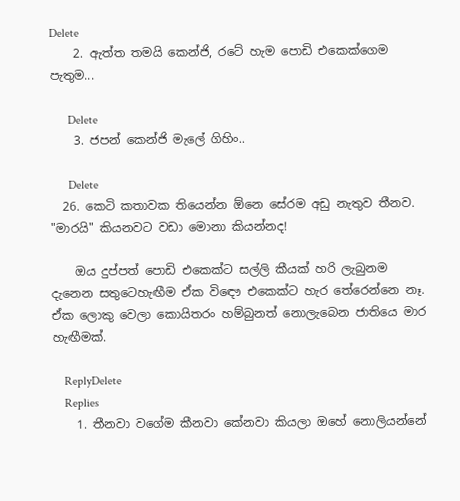Delete
    2. ඇත්ත තමයි කෙන්ජි, රටේ හැම පොඩි එකෙක්ගෙම පැතුම...

      Delete
    3. ජපන් කෙන්ජි මැලේ ගිහිං..

      Delete
  26. කෙටි කතාවක තියෙන්න ඕනෙ සේරම අඩු නැතුව තීනව. "මාරයි" කියනවට වඩා මොනා කියන්නද!

    ඔය දුප්පත් පොඩි එකෙක්ට සල්ලි කීයක් හරි ලැබුනම දැනෙන සතුටෙහැඟීම ඒක විඳෞ එකෙක්ට හැර තේරෙන්නෙ නෑ. ඒක ලොකු වෙලා කොයිතරං හම්බුනත් නොලැබෙන ජාතියෙ මාර හැඟීමක්.

    ReplyDelete
    Replies
    1. තීනවා වගේම කීනවා කේනවා කියලා ඔහේ නොලියන්නේ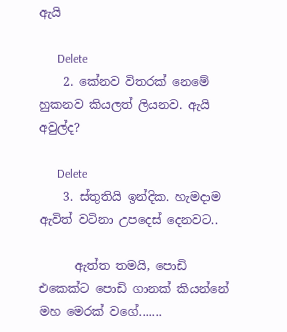ඇයි

      Delete
    2. කේනව විතරක් නෙමේ හුකනව කියලත් ලියනව. ඇයි අවුල්ද?

      Delete
    3. ස්තුතියි ඉන්දික. හැමදාම ඇවිත් වටිනා උපදෙස් දෙනවට..

      ඇත්ත තමයි, පොඩි එකෙක්ට පොඩි ගානක් කියන්නේ මහ මෙරක් වගේ.......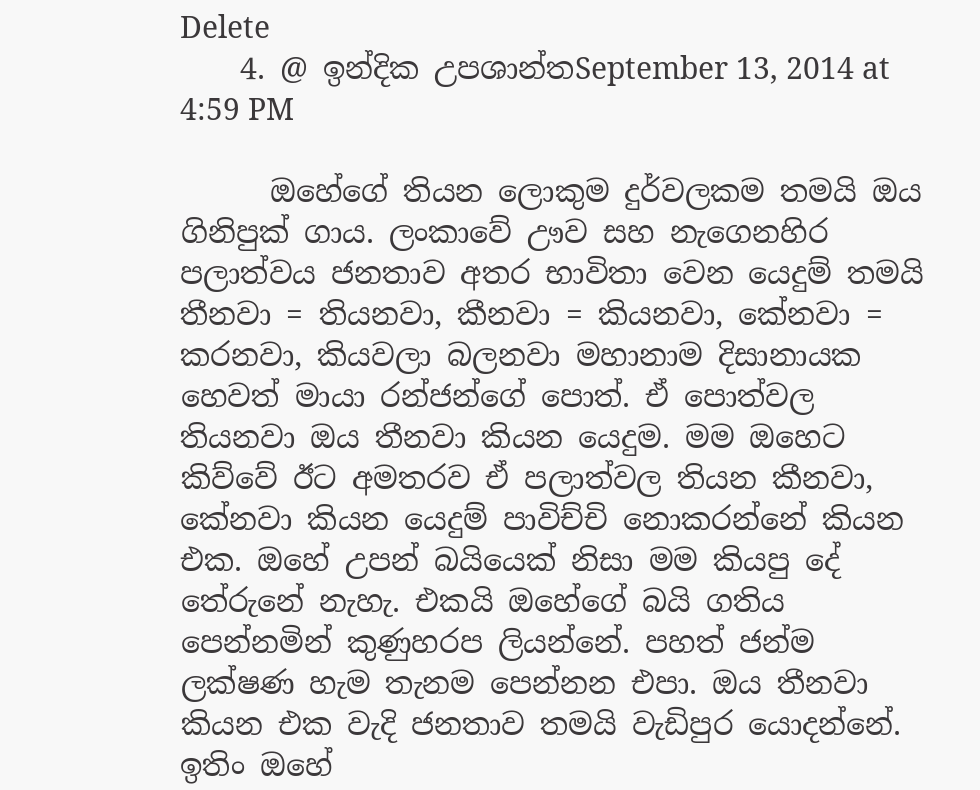Delete
    4. @ ඉන්දික උපශාන්තSeptember 13, 2014 at 4:59 PM

      ඔහේගේ තියන ලොකුම දුර්වලකම තමයි ඔය ගිනිපුක් ගාය. ලංකාවේ ඌව සහ නැගෙනහිර පලාත්වය ජනතාව අතර භාවිතා වෙන යෙදුම් තමයි තීනවා = තියනවා, කීනවා = කියනවා, කේනවා = කරනවා, කියවලා බලනවා මහානාම දිසානායක හෙවත් මායා රන්ජන්ගේ පොත්. ඒ පොත්වල තියනවා ඔය තීනවා කියන යෙදුම. මම ඔහෙට කිව්වේ ඊට අමතරව ඒ පලාත්වල තියන කීනවා, කේනවා කියන යෙදුම් පාවිච්චි නොකරන්නේ කියන එක. ඔහේ උපන් බයියෙක් නිසා මම කියපු දේ තේරුනේ නැහැ. එකයි ඔහේගේ බයි ගතිය පෙන්නමින් කුණුහරප ලියන්නේ. පහත් ජන්ම ලක්ෂණ හැම තැනම පෙන්නන එපා. ඔය තීනවා කියන එක වැදි ජනතාව තමයි වැඩිපුර යොදන්නේ. ඉතිං ඔහේ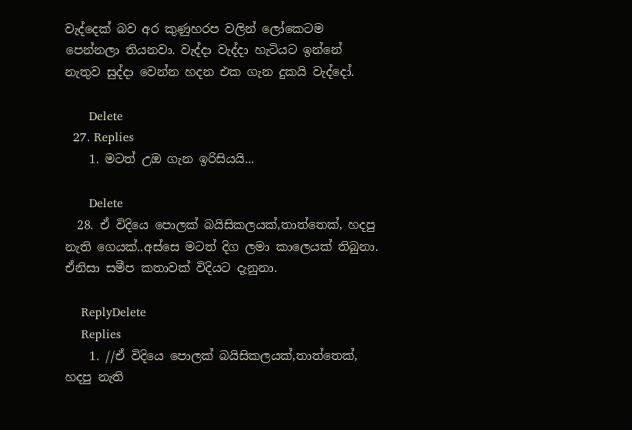වැද්දෙක් බව අර කුණුහරප වලින් ලෝකෙටම පෙන්නලා තියනවා. වැද්දා වැද්දා හැටියට ඉන්නේ නැතුව සුද්දා වෙන්න හදන එක ගැන දුකයි වැද්දෝ.

      Delete
  27. Replies
    1. මටත් උඔ ගැන ඉරිසියයි...

      Delete
  28. ඒ විදියෙ පොලක් බයිසිකලයක්,තාත්තෙක්, හදපු නැති ගෙයක්..අස්සෙ මටත් දිග ලමා කාලෙයක් තිබුනා. ඒනිසා සමීප කතාවක් විදියට දැනුනා.

    ReplyDelete
    Replies
    1. //ඒ විදියෙ පොලක් බයිසිකලයක්,තාත්තෙක්, හදපු නැති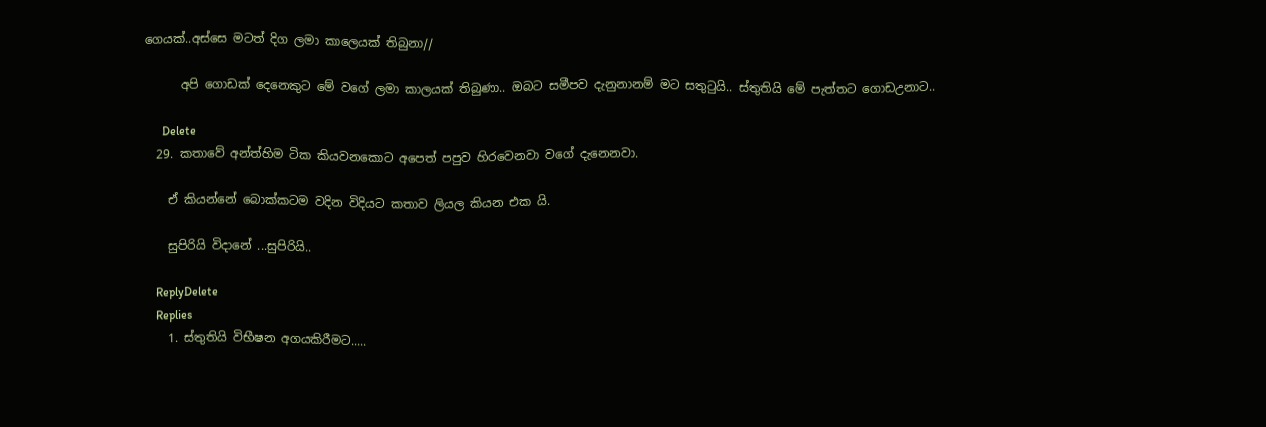ගෙයක්..අස්සෙ මටත් දිග ලමා කාලෙයක් තිබුනා//

      අපි ගොඩක් දෙනෙකුට මේ වගේ ලමා කාලයක් තිබුණා.. ඔබට සමීපව දැනුනානම් මට සතුටුයි.. ස්තුතියි මේ පැත්තට ගොඩඋනාට..

      Delete
  29. කතාවේ අන්ත්හිම ටික කියවනකොට අපෙත් පපුව හිරවෙනවා වගේ දැනෙනවා.

    ඒ කියන්නේ බොක්කටම වදින විදියට කතාව ලියල කියන එක යි.

    සුපිරියි විදානේ ...සුපිරියි..

    ReplyDelete
    Replies
    1. ස්තුතියි විභීෂන අගයකිරීමට.....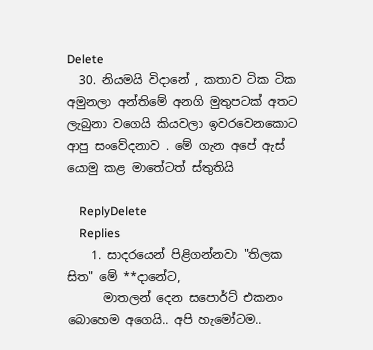Delete
  30. නියමයි විදානේ , කතාව ටික ටික අමුනලා අන්තිමේ අනගි මුතුපටක් අතට ලැබුනා වගෙයි කියවලා ඉවරවෙනකොට ආපු සංවේදනාව . මේ ගැන අපේ ඇස් යොමු කළ මාතේටත් ස්තුතියි

    ReplyDelete
    Replies
    1. සාදරයෙන් පිළිගන්නවා "තිලක සිත" මේ **දානේට,
      මාතලන් දෙන සපොර්ට් එකනං බොහෙම අගෙයි.. අපි හැමෝටම..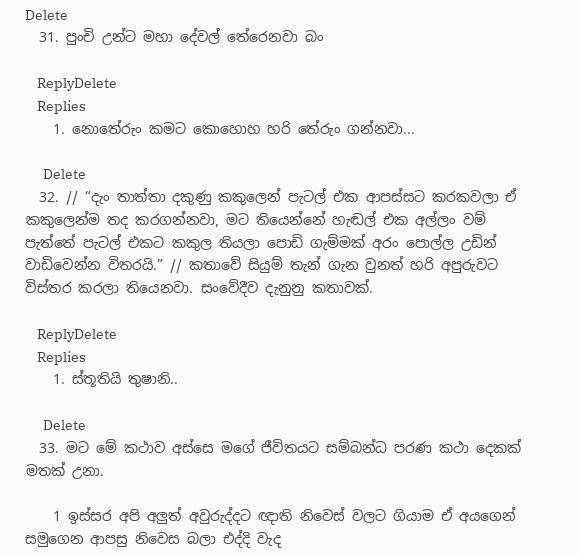Delete
  31. පුංචි උන්ට මහා දේවල් තේරෙනවා බං

    ReplyDelete
    Replies
    1. නොතේරුං කමට කොහොහ හරි තේරුං ගන්නවා...

      Delete
  32. // “දැං තාත්තා දකුණු කකුලෙන් පැටල් එක ආපස්සට කරකවලා ඒ කකුලෙන්ම තද කරගන්නවා, මට තියෙන්නේ හැඬල් එක අල්ලං වම් පැත්තේ පැටල් එකට කකුල තියලා පොඩි ගැම්මක් අරං පොල්ල උඩින් වාඩිවෙන්න විතරයි.” // කතාවේ සියුම් තැන් ගැන වුනත් හරි අපුරුවට විස්තර කරලා තියෙනවා. සංවේදීව දැනුනු කතාවක්.

    ReplyDelete
    Replies
    1. ස්තූතියි තුෂානි..

      Delete
  33. මට මේ කථාව අස්සෙ මගේ ජීවිතයට සම්බන්ධ පරණ කථා දෙකක් මතක් උනා.

    1 ඉස්සර අපි අලුත් අවුරුද්දට ඥාති නිවෙස් වලට ගියාම ඒ අයගෙන් සමුගෙන ආපසු නිවෙස බලා එද්දි වැද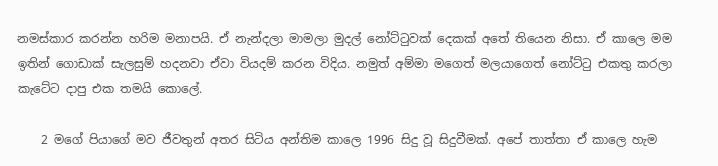නමස්කාර කරන්න හරිම මනාපයි. ඒ නැන්දලා මාමලා මුදල් නෝට්ටුවක් දෙකක් අතේ තියෙන නිසා. ඒ කාලෙ මම ඉතින් ගොඩාක් සැලසුම් හදනවා ඒවා වියදම් කරන විදිය. නමුත් අම්මා මගෙත් මලයාගෙත් නෝට්ටු එකතු කරලා කැටේට දාපු එක තමයි කොලේ.

    2 මගේ පියාගේ මව ජීවතුන් අතර සිටිය අන්තිම කාලෙ 1996 සිදු වූ සිදුවීමක්. අපේ තාත්තා ඒ කාලෙ හැම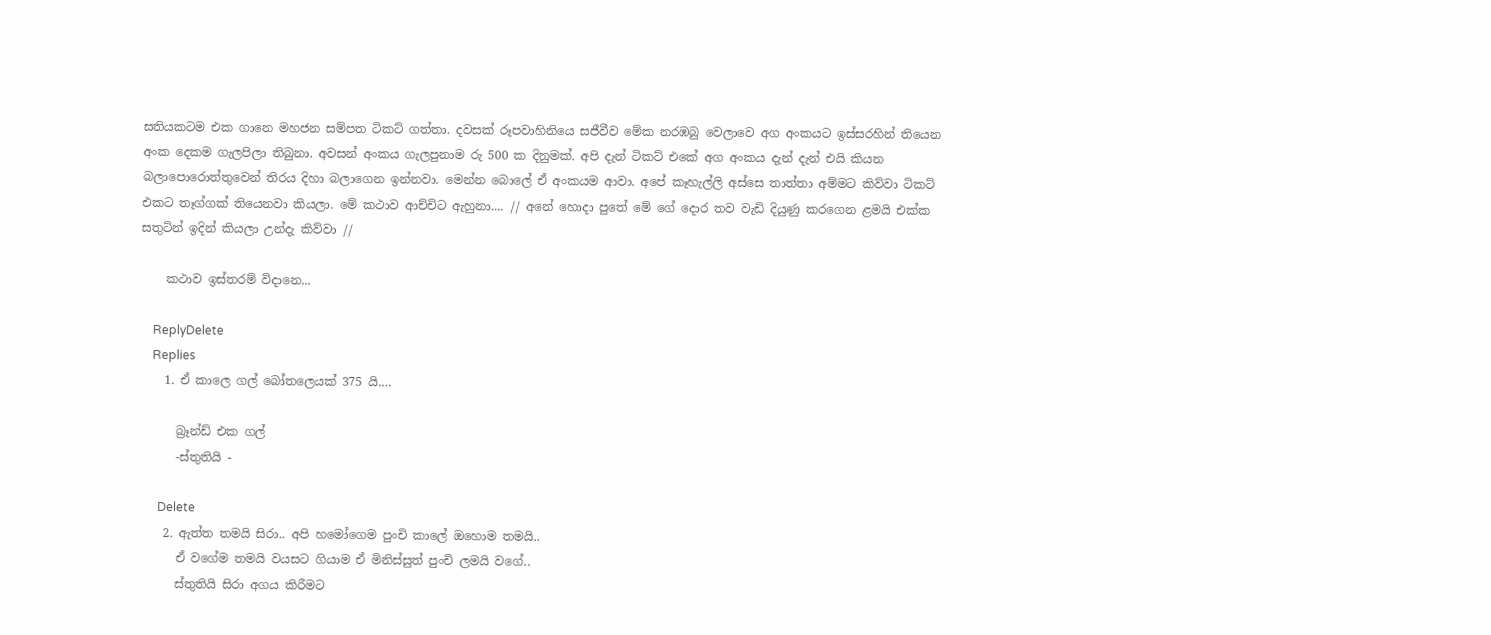සතියකටම එක ගානෙ මහජන සම්පත ටිකට් ගත්තා. දවසක් රූපවාහිනියෙ සජීවීව මේක නරඹබු වෙලාවෙ අග අංකයට ඉස්සරහින් තියෙන අංක දෙකම ගැලපිලා තිබුනා. අවසන් අංකය ගැලපුනාම රු 500 ක දිනුමක්. අපි දැන් ටිකට් එකේ අග අංකය දැන් දැන් එයි කියන බලාපොරොත්තුවෙන් තිරය දිහා බලාගෙන ඉන්නවා. මෙන්න බොලේ ඒ අංකයම ආවා. අපේ කෑහැල්ලි අස්සෙ තාත්තා අම්මට කිව්වා ටිකට් එකට තෑග්ගක් තියෙනවා කියලා. මේ කථාව ආච්චිට ඇහුනා.... // අනේ හොදා පුතේ මේ ගේ දොර තව වැඩි දියුණු කරගෙන ළමයි එක්ක සතුටින් ඉදින් කියලා උන්දැ කිව්වා //

    කථාව ඉස්තරම් විදානෙ...

    ReplyDelete
    Replies
    1. ඒ කාලෙ ගල් බෝතලෙයක් 375 යි.…

      බ්‍රෑන්ඩ් එක ගල්
      -ස්තුතියි -

      Delete
    2. ඇත්ත තමයි සිරා.. අපි හමෝගෙම පුංචි කාලේ ඔහොම තමයි..
      ඒ වගේම තමයි වයසට ගියාම ඒ මිනිස්සුත් පුංචි ලමයි වගේ..
      ස්තුතියි සිරා අගය කිරීමට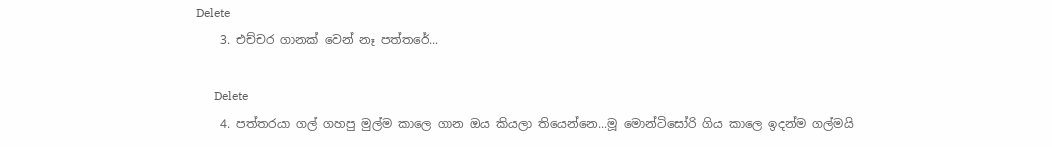Delete
    3. එච්චර ගානක් වෙන් නෑ පත්තරේ...

      Delete
    4. පත්තරයා ගල් ගහපු මුල්ම කාලෙ ගාන ඔය කියලා තියෙන්නෙ...මූ මොන්ටිසෝරි ගිය කාලෙ ඉදන්ම ගල්මයි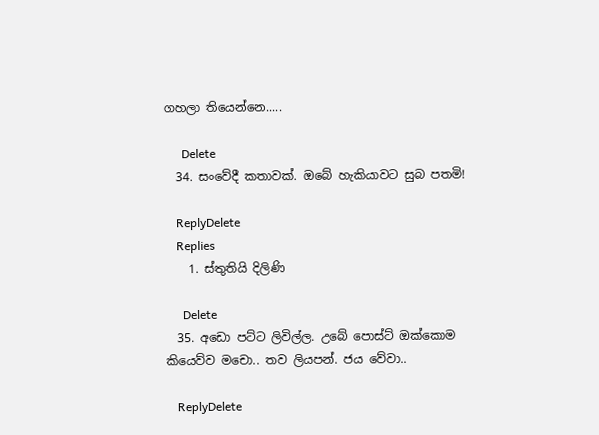ගහලා තියෙන්නෙ.....

      Delete
  34. සංවේදී කතාවක්. ඔබේ හැකියාවට සුබ පතමි!

    ReplyDelete
    Replies
    1. ස්තුතියි දිලිණි

      Delete
  35. අඩො පට්ට ලිවිල්ල. උබේ පොස්ට් ඔක්කොම කියෙව්ව මචො.. තව ලියපන්. ජය වේවා..

    ReplyDelete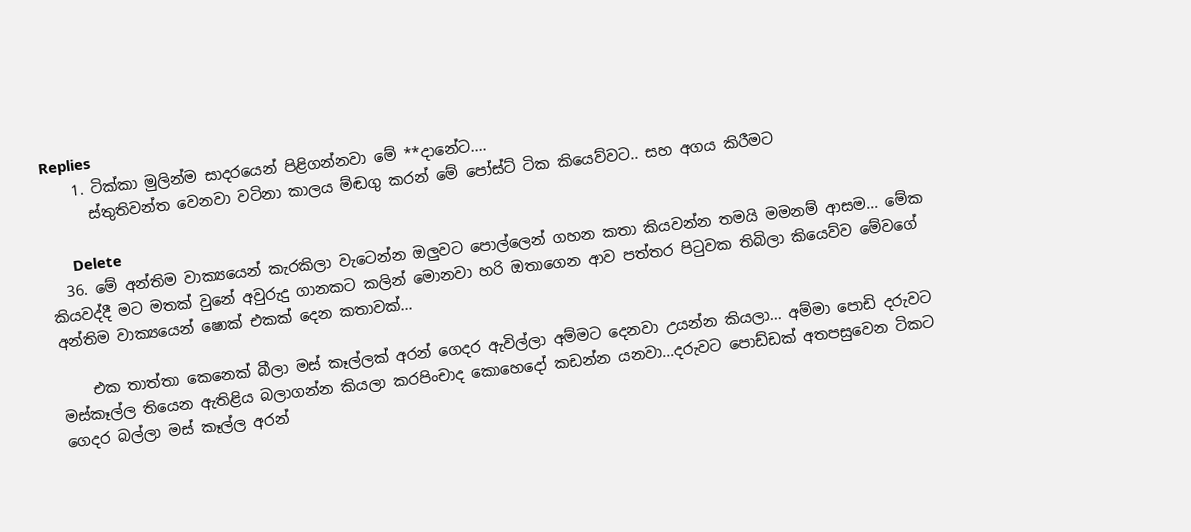Replies
    1. ටික්කා මුලින්ම සාදරයෙන් පිළිගන්නවා මේ **දානේට....
      ස්තුතිවන්ත වෙනවා වටිනා කාලය ම්ඬගු කරන් මේ පෝස්ට් ටික කියෙව්වට.. සහ අගය කිරීමට

      Delete
  36. මේ අන්තිම වාක්‍යයෙන් කැරකිලා වැටෙන්න ඔලුවට පොල්ලෙන් ගහන කතා කියවන්න තමයි මමනම් ආසම... මේක කියවද්දී මට මතක් වුනේ අවුරුදු ගානකට කලින් මොනවා හරි ඔතාගෙන ආව පත්තර පිටුවක තිබිලා කියෙව්ව මේවගේ අන්තිම වාක්‍යයෙන් ෂොක් එකක් දෙන කතාවක්...

    එක තාත්තා කෙනෙක් බීලා මස් කෑල්ලක් අරන් ගෙදර ඇවිල්ලා අම්මට දෙනවා උයන්න කියලා... අම්මා පොඩි දරුවට මස්කෑල්ල තියෙන ඇතිළිය බලාගන්න කියලා කරපිංචාද කොහෙදෝ කඩන්න යනවා...දරුවට පොඩ්ඩක් අතපසුවෙන ටිකට ගෙදර බල්ලා මස් කෑල්ල අරන්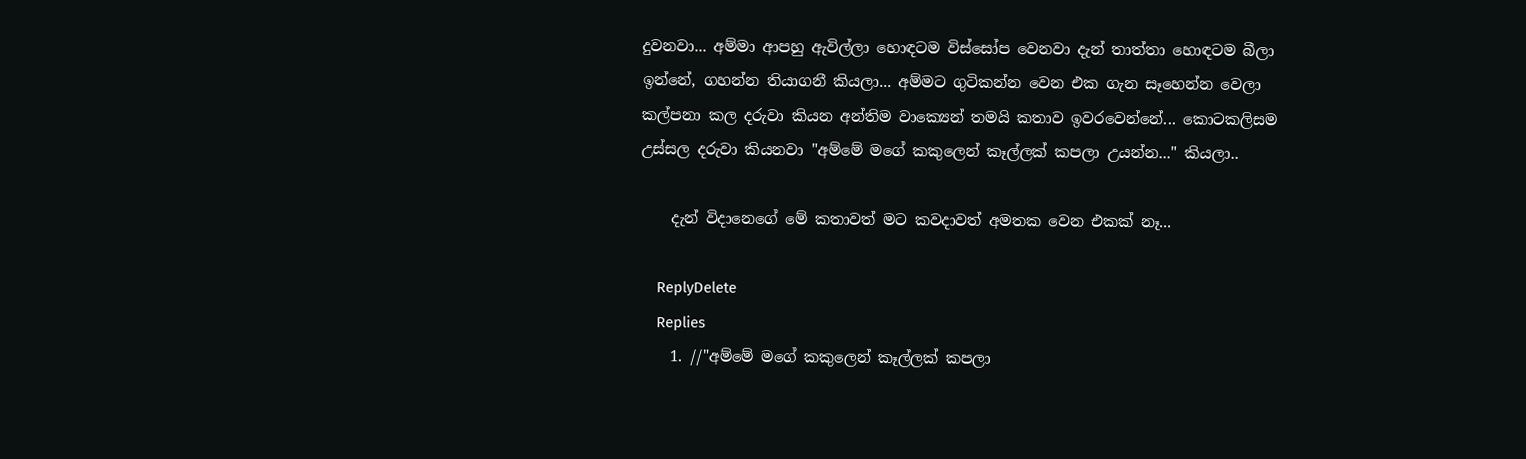දුවනවා... අම්මා ආපහු ඇවිල්ලා හොඳටම විස්සෝප වෙනවා දැන් තාත්තා හොඳටම බීලා ඉන්නේ, ගහන්න තියාගනී කියලා... අම්මට ගුටිකන්න වෙන එක ගැන සෑහෙන්න වෙලා කල්පනා කල දරුවා කියන අන්තිම වාක්‍යෙන් තමයි කතාව ඉවරවෙන්නේ... කොටකලිසම උස්සල දරුවා කියනවා "අම්මේ මගේ කකුලෙන් කෑල්ලක් කපලා උයන්න..." කියලා..

    දැන් විදානෙගේ මේ කතාවත් මට කවදාවත් අමතක වෙන එකක් නෑ...

    ReplyDelete
    Replies
    1. //"අම්මේ මගේ කකුලෙන් කෑල්ලක් කපලා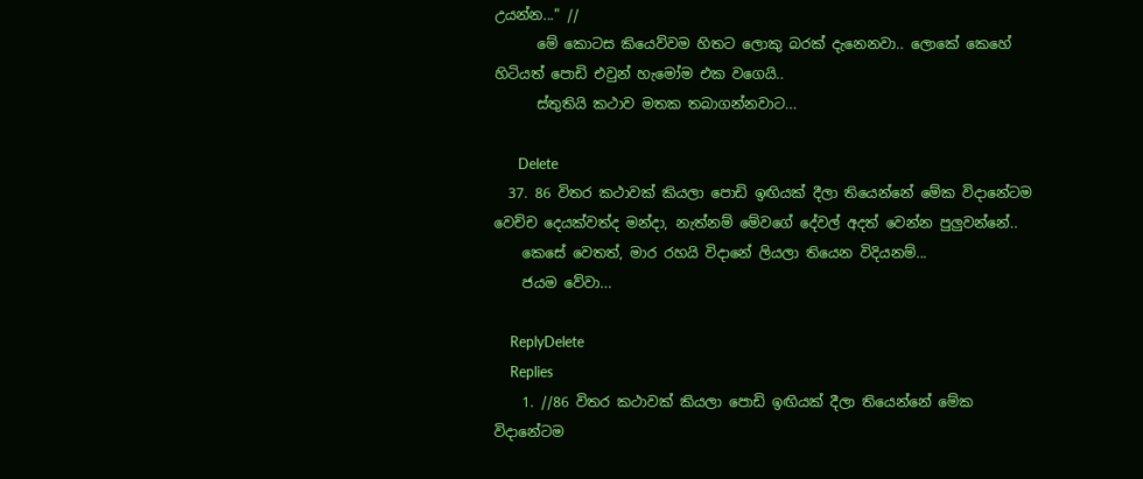උයන්න..." //
      මේ කොටස කියෙව්වම හිතට ලොකු බරක් දැනෙනවා.. ලොකේ කෙහේ හිටියත් පොඩි එවුන් හැමෝම එක වගෙයි..
      ස්තුතියි කථාව මතක තබාගන්නවාට...

      Delete
  37. 86 විතර කථාවක් කියලා පොඩි ඉඟියක් දීලා තියෙන්නේ මේක විදානේටම වෙච්ච දෙයක්වත්ද මන්දා, නැත්නම් මේවගේ දේවල් අදත් වෙන්න පුලුවන්නේ..
    කෙසේ වෙතත්, මාර රහයි විදානේ ලියලා තියෙන විදියනම්...
    ජයම වේවා...

    ReplyDelete
    Replies
    1. //86 විතර කථාවක් කියලා පොඩි ඉඟියක් දීලා තියෙන්නේ මේක විදානේටම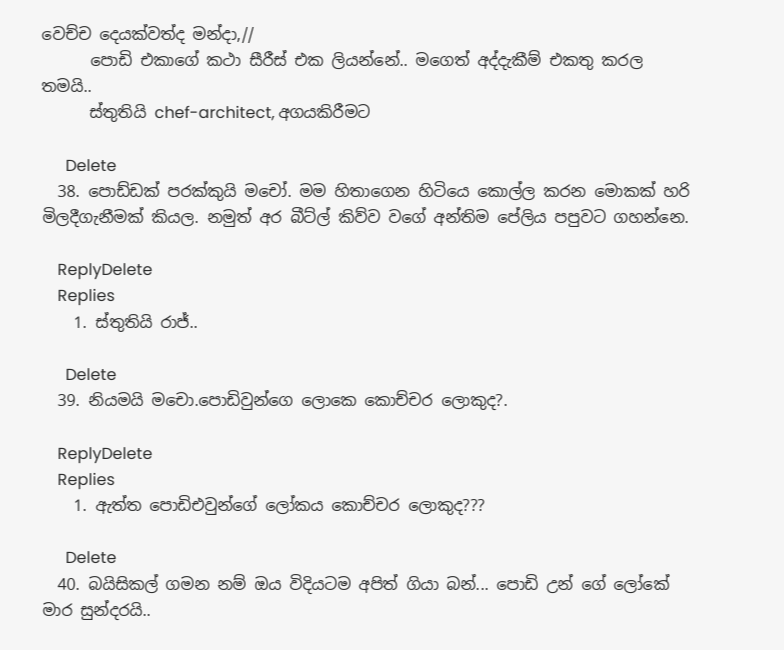වෙච්ච දෙයක්වත්ද මන්දා,//
      පොඩි එකාගේ කථා සීරීස් එක ලියන්නේ.. මගෙත් අද්දැකීම් එකතු කරල තමයි..
      ස්තුතියි chef-architect, අගයකිරීමට

      Delete
  38. පොඩ්ඩක් පරක්කුයි මචෝ. මම හිතාගෙන හිටියෙ කොල්ල කරන මොකක් හරි මිලදීගැනීමක් කියල. නමුත් අර බීට්ල් කිව්ව වගේ අන්තිම පේලිය පපුවට ගහන්නෙ.

    ReplyDelete
    Replies
    1. ස්තුතියි රාජ්..

      Delete
  39. නියමයි මචො.පොඩිවුන්ගෙ ලොකෙ කොච්චර ලොකුද?.

    ReplyDelete
    Replies
    1. ඇත්ත පොඩිඑවුන්ගේ ලෝකය කොච්චර ලොකුද???

      Delete
  40. බයිසිකල් ගමන නම් ඔය විදියටම අපිත් ගියා බන්... පොඩි උන් ගේ ලෝකේ මාර සුන්දරයි..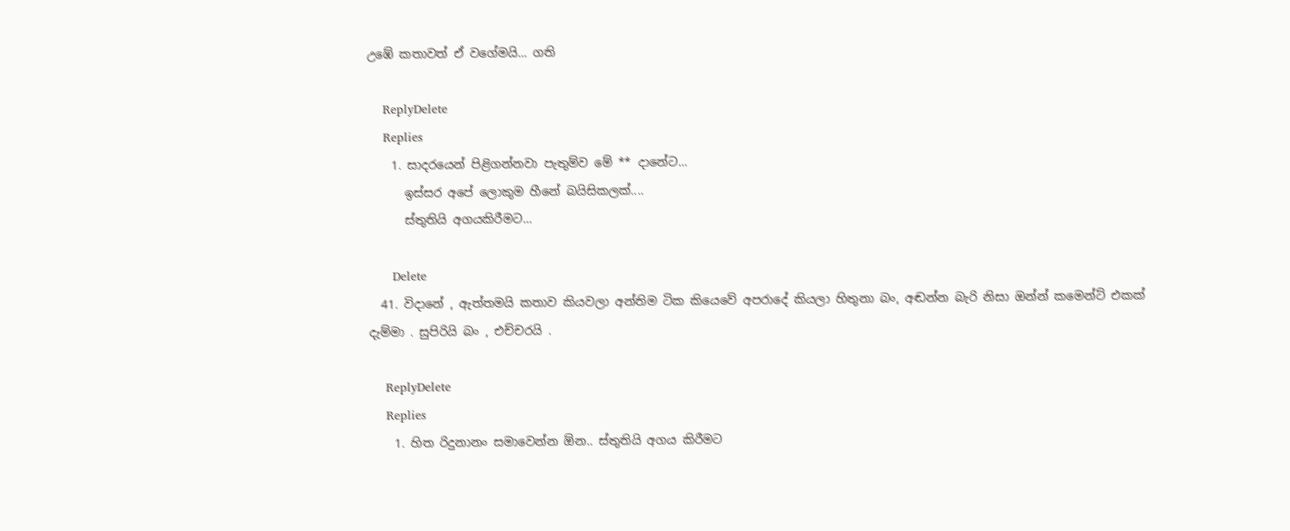උඹේ කතාවත් ඒ වගේමයි... ගති

    ReplyDelete
    Replies
    1. සාදරයෙන් පිළිගන්නවා පැතුම්ව මේ ** දානේට...
      ඉස්සර අපේ ලොකුම හීනේ බයිසිකලක්....
      ස්තුතියි අගයකිරීමට...

      Delete
  41. විදානේ , ඇත්තමයි කතාව කියවලා අන්තිම ටික කියෙවේ අපරාදේ කියලා හිතුනා බං, අඬන්න බැරි නිසා ඔන්න් කමෙන්ට් එකක් දැම්මා . සුපිරියි බං , එච්චරයි .

    ReplyDelete
    Replies
    1. හිත රිදුනානං සමාවෙන්න ඕන.. ස්තුතියි අගය කිරීමට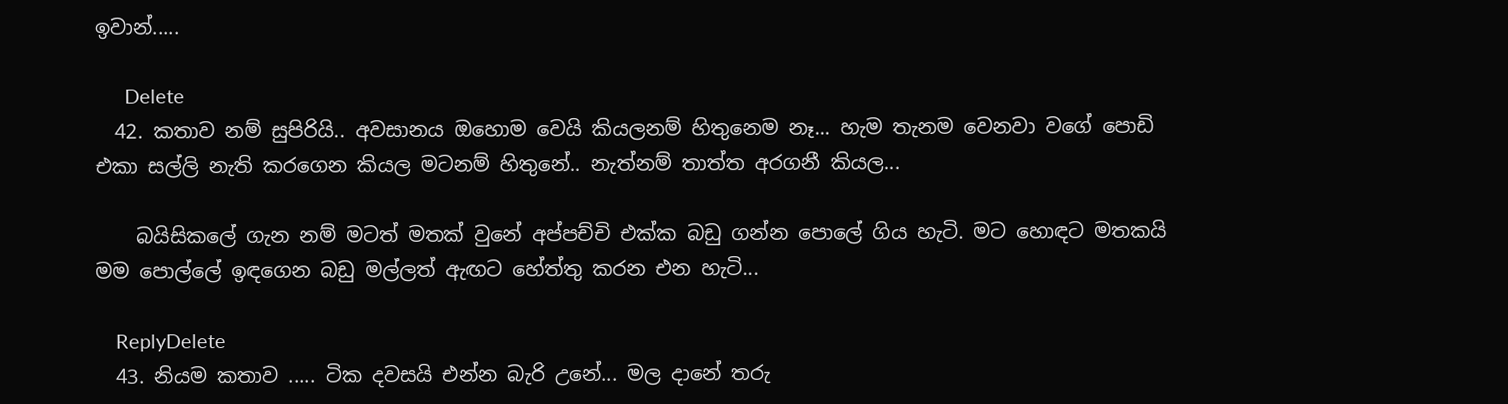ඉවාන්.....

      Delete
  42. කතාව නම් සුපිරියි.. අවසානය ඔහොම වෙයි කියලනම් හිතුනෙම නෑ... හැම තැනම වෙනවා වගේ පොඩි එකා සල්ලි නැති කරගෙන කියල මටනම් හිතුනේ.. නැත්නම් තාත්ත අරගනී කියල...

    බයිසිකලේ ගැන නම් මටත් මතක් වුනේ අප්පච්චි එක්ක බඩු ගන්න පොලේ ගිය හැටි. මට හොඳට මතකයි මම පොල්ලේ ඉඳගෙන බඩු මල්ලත් ඇඟට හේත්තු කරන එන හැටි...

    ReplyDelete
  43. නියම කතාව ..... ටික දවසයි එන්න බැරි උනේ... මල දානේ තරු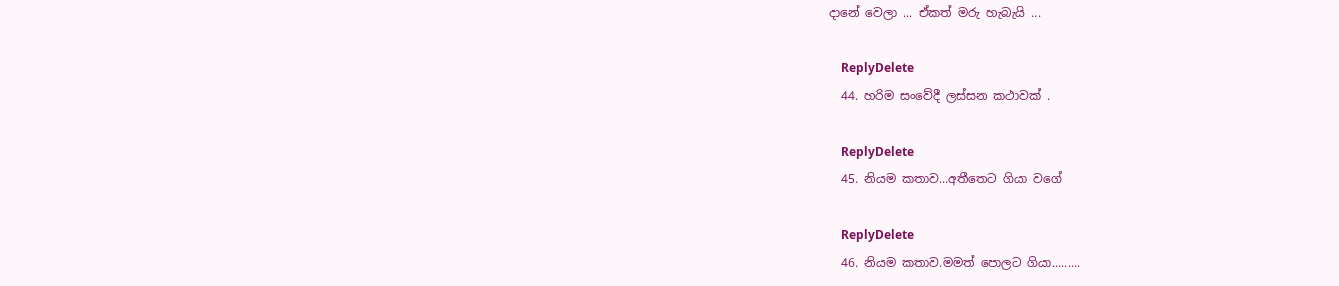දානේ වෙලා ... ඒකත් මරු හැබැයි ...

    ReplyDelete
  44. හරිම සංවේදී ලස්සන කථාවක් .

    ReplyDelete
  45. නියම කතාව...අතීතෙට ගියා වගේ

    ReplyDelete
  46. නියම කතාව.මමත් පොලට ගියා.........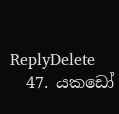ReplyDelete
  47. යකඩෝ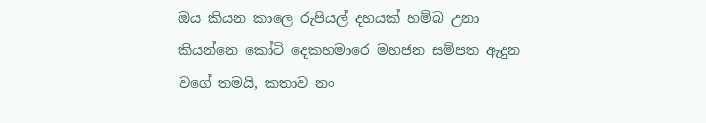ඔය කියන කාලෙ රුපියල් දහයක් හම්බ උනා කියන්නෙ කෝටි දෙකහමාරෙ මහජන සම්පත ඇදුන වගේ තමයි, කතාව නං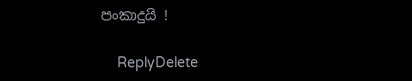පංකාදුයි !

    ReplyDelete